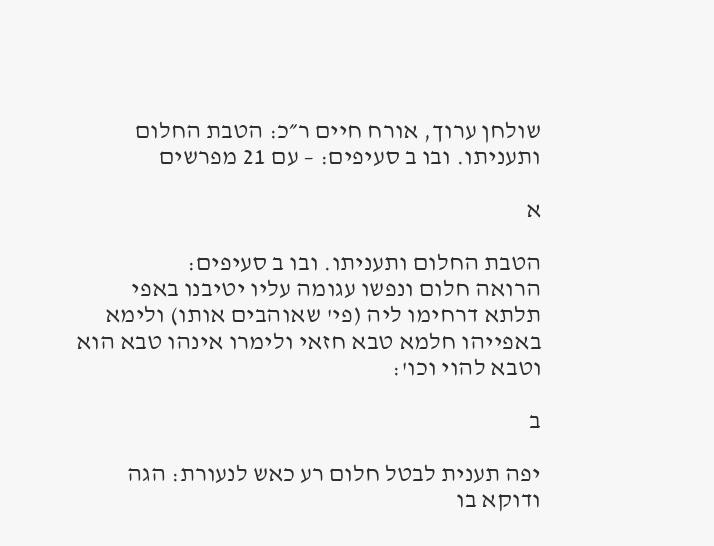שולחן ערוך, אורח חיים ר״כ: הטבת החלום ותעניתו. ובו ב סעיפים: – עם 21 מפרשים

א

הטבת החלום ותעניתו. ובו ב סעיפים:
הרואה חלום ונפשו עגומה עליו יטיבנו באפי תלתא דרחימו ליה (פי' שאוהבים אותו) ולימא באפייהו חלמא טבא חזאי ולימרו אינהו טבא הוא וטבא להוי וכו':

ב

יפה תענית לבטל חלום רע כאש לנעורת: הגה ודוקא בו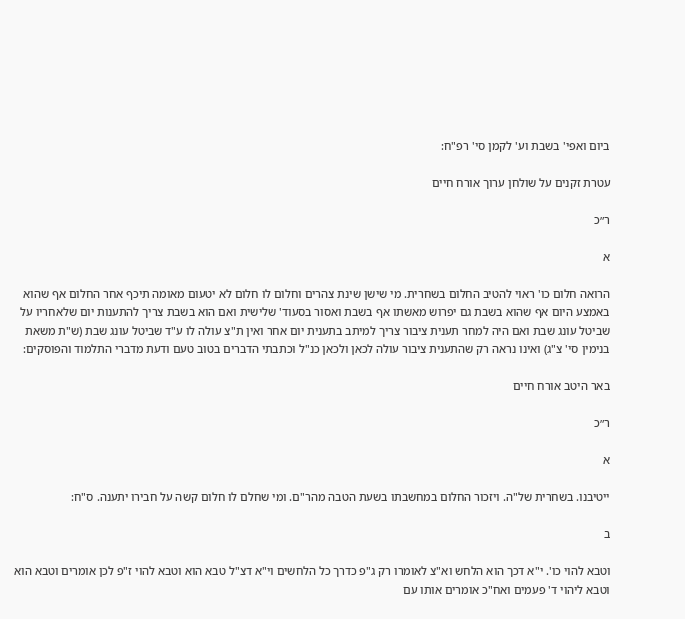ביום ואפי' בשבת וע' לקמן סי' רפ"ח:

עטרת זקנים על שולחן ערוך אורח חיים

ר״כ

א

הרואה חלום כו' ראוי להטיב החלום בשחרית. מי שישן שינת צהרים וחלום לו חלום לא יטעום מאומה תיכף אחר החלום אף שהוא באמצע היום אף שהוא בשבת גם יפרוש מאשתו אף בשבת ואסור בסעוד' שלישית ואם הוא בשבת צריך להתענות יום שלאחריו על שביטל עונג שבת ואם היה למחר תענית ציבור צריך למיתב בתענית יום אחר ואין ת"צ עולה לו ע"ד שביטל עונג שבת (ש"ת משאת בנימין סי' צ"ג) ואינו נראה רק שהתענית ציבור עולה לכאן ולכאן כנ"ל וכתבתי הדברים בטוב טעם ודעת מדברי התלמוד והפוסקים:

באר היטב אורח חיים

ר״כ

א

ייטיבנו. בשחרית של"ה. ויזכור החלום במחשבתו בשעת הטבה מהר"ם. ומי שחלם לו חלום קשה על חבירו יתענה. ס"ח:

ב

וטבא להוי כו'. י"א דכך הוא הלחש וא"צ לאומרו רק ג"פ כדרך כל הלחשים וי"א דצ"ל טבא הוא וטבא להוי ז"פ לכן אומרים וטבא הוא וטבא ליהוי ד' פעמים ואח"כ אומרים אותו עם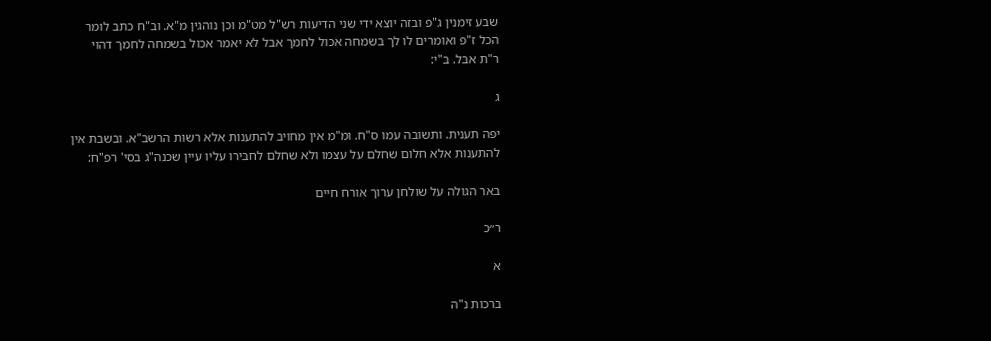שבע זימנין ג"פ ובזה יוצא ידי שני הדיעות רש"ל מט"מ וכן נוהגין מ"א. וב"ח כתב לומר הכל ז"פ ואומרים לו לך בשמחה אכול לחמך אבל לא יאמר אכול בשמחה לחמך דהוי ר"ת אבל. ב"י:

ג

יפה תענית. ותשובה עמו ס"ח. ומ"מ אין מחויב להתענות אלא רשות הרשב"א. ובשבת אין להתענות אלא חלום שחלם על עצמו ולא שחלם לחבירו עליו עיין שכנה"ג בסי' רפ"ח:

באר הגולה על שולחן ערוך אורח חיים

ר״כ

א

ברכות נ"ה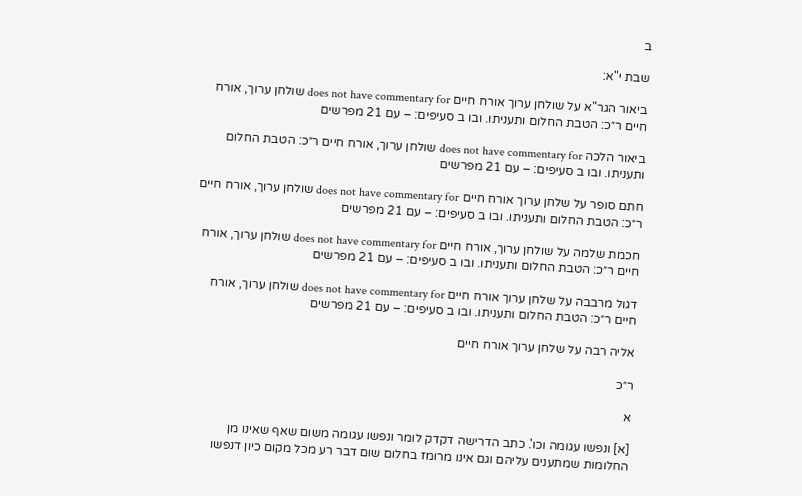ב

שבת י"א:

ביאור הגר"א על שולחן ערוך אורח חיים does not have commentary for שולחן ערוך, אורח חיים ר״כ: הטבת החלום ותעניתו. ובו ב סעיפים: – עם 21 מפרשים

ביאור הלכה does not have commentary for שולחן ערוך, אורח חיים ר״כ: הטבת החלום ותעניתו. ובו ב סעיפים: – עם 21 מפרשים

חתם סופר על שלחן ערוך אורח חיים does not have commentary for שולחן ערוך, אורח חיים ר״כ: הטבת החלום ותעניתו. ובו ב סעיפים: – עם 21 מפרשים

חכמת שלמה על שולחן ערוך, אורח חיים does not have commentary for שולחן ערוך, אורח חיים ר״כ: הטבת החלום ותעניתו. ובו ב סעיפים: – עם 21 מפרשים

דגול מרבבה על שלחן ערוך אורח חיים does not have commentary for שולחן ערוך, אורח חיים ר״כ: הטבת החלום ותעניתו. ובו ב סעיפים: – עם 21 מפרשים

אליה רבה על שלחן ערוך אורח חיים

ר״כ

א

[א] ונפשו עגומה וכו'. כתב הדרישה דקדק לומר ונפשו עגומה משום שאף שאינו מן החלומות שמתענים עליהם וגם אינו מרומז בחלום שום דבר רע מכל מקום כיון דנפשו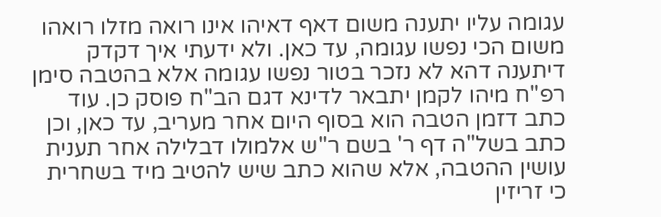עגומה עליו יתענה משום דאף דאיהו אינו רואה מזלו רואהו משום הכי נפשו עגומה, עד כאן. ולא ידעתי איך דקדק דיתענה דהא לא נזכר בטור נפשו עגומה אלא בהטבה סימן רפ"ח מיהו לקמן יתבאר לדינא דגם הב"ח פוסק כן. עוד כתב דזמן הטבה הוא בסוף היום אחר מעריב, עד כאן, וכן כתב בשל"ה דף ר' בשם ר"ש אלמולו דבלילה אחר תענית עושין ההטבה, אלא שהוא כתב שיש להטיב מיד בשחרית כי זריזין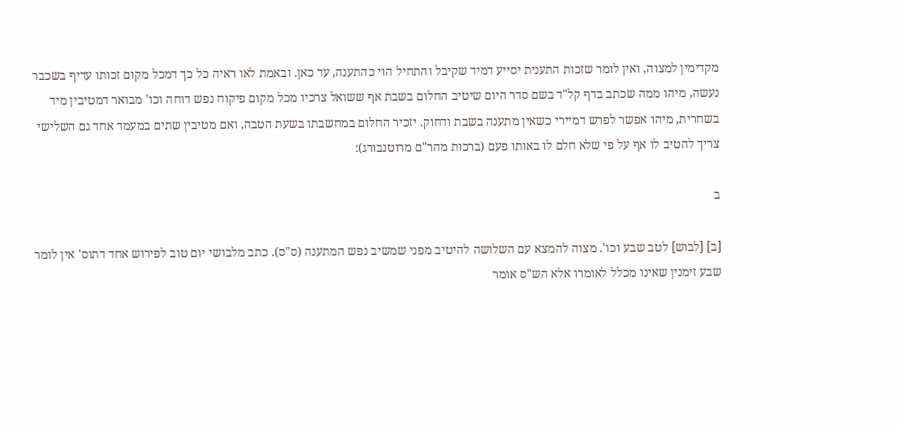מקדימין למצוה, ואין לומר שזכות התענית יסייע דמיד שקיבל והתחיל הוי כהתענה, עד כאן. ובאמת לאו ראיה כל כך דמכל מקום זכותו עדיף בשכבר נעשה, מיהו ממה שכתב בדף קל"ד בשם סדר היום שיטיב החלום בשבת אף ששואל צרכיו מכל מקום פיקוח נפש דוחה וכו' מבואר דמטיבין מיד בשחרית, מיהו אפשר לפרש דמיירי כשאין מתענה בשבת ודחוק. יזכיר החלום במחשבתו בשעת הטבה, ואם מטיבין שתים במעמד אחד גם השלישי צריך להטיב לו אף על פי שלא חלם לו באותו פעם (ברכות מהר"ם מרוטנבורג):

ב

[ב] [לבוש] לטב שבע וכו'. מצוה להמצא עם השלושה להיטיב מפני שמשיב נפש המתענה (ס"ס). כתב מלבושי יום טוב לפירוש אחד דתוס' אין לומר שבע זימנין שאינו מכלל לאומרו אלא הש"ס אומר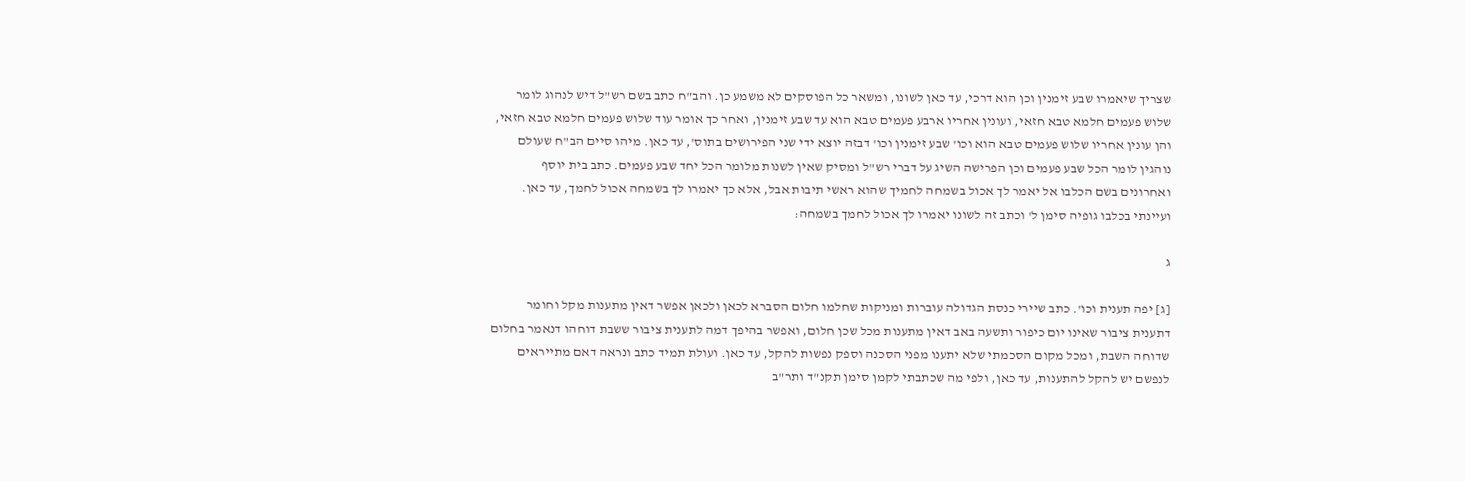שצריך שיאמרו שבע זימנין וכן הוא דרכי, עד כאן לשונו, ומשאר כל הפוסקים לא משמע כן. והב"ח כתב בשם רש"ל דיש לנהוג לומר שלוש פעמים חלמא טבא חזאי, ועונין אחריו ארבע פעמים טבא הוא עד שבע זימנין, ואחר כך אומר עוד שלוש פעמים חלמא טבא חזאי, והן עונין אחריו שלוש פעמים טבא הוא וכו' שבע זימנין וכו' דבזה יוצא ידי שני הפירושים בתוס', עד כאן. מיהו סיים הב"ח שעולם נוהגין לומר הכל שבע פעמים וכן הפרישה השיג על דברי רש"ל ומסיק שאין לשנות מלומר הכל יחד שבע פעמים. כתב בית יוסף ואחרונים בשם הכלבו אל יאמר לך אכול בשמחה לחמיך שהוא ראשי תיבות אבל, אלא כך יאמרו לך בשמחה אכול לחמך, עד כאן. ועיינתי בכלבו גופיה סימן ל' וכתב זה לשונו יאמרו לך אכול לחמך בשמחה:

ג

[ג] יפה תענית וכו'. כתב שיירי כנסת הגדולה עוברות ומניקות שחלמו חלום הסברא לכאן ולכאן אפשר דאין מתענות מקל וחומר דתענית ציבור שאינו יום כיפור ותשעה באב דאין מתענות מכל שכן חלום, ואפשר בהיפך דמה לתענית ציבור ששבת דוחהו דנאמר בחלום שדוחה השבת, ומכל מקום הסכמתי שלא יתענו מפני הסכנה וספק נפשות להקל, עד כאן. ועולת תמיד כתב ונראה דאם מתייראים לנפשם יש להקל להתענות, עד כאן, ולפי מה שכתבתי לקמן סימן תקנ"ד ותר"ב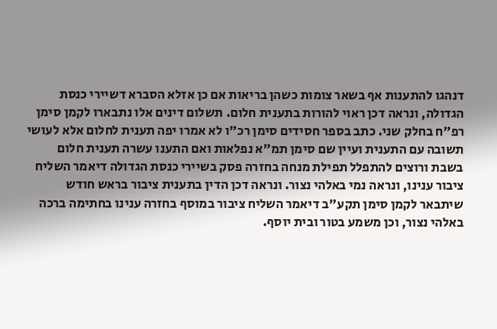דנהגו להתענות אף בשאר צומות כשהן בריאות אם כן אזלא הסברא דשיירי כנסת הגדולה, ונראה דכן ראוי להורות בתענית חלום. תשלום דינים אלו נתבארו לקמן סימן רפ"ח בחלק שני. כתב בספר חסידים סימן רכ"ו לא אמרו יפה תענית לחלום אלא לעושי תשובה עם התענית ועיין שם סימן תמ"א נפלאות ואם התענו עשרה תענית חלום בשבת ורוצים להתפלל תפילת מנחה בחזרה פסק בשיירי כנסת הגדולה דיאמר השליח ציבור ענינו, ונראה נמי באלהי נצור. ונראה דכן הדין בתענית ציבור בראש חודש שיתבאר לקמן סימן תקע"ב דיאמר השליח ציבור במוסף בחזרה ענינו בחתימה ברכה באלהי נצור, וכן משמע בטור ובית יוסף.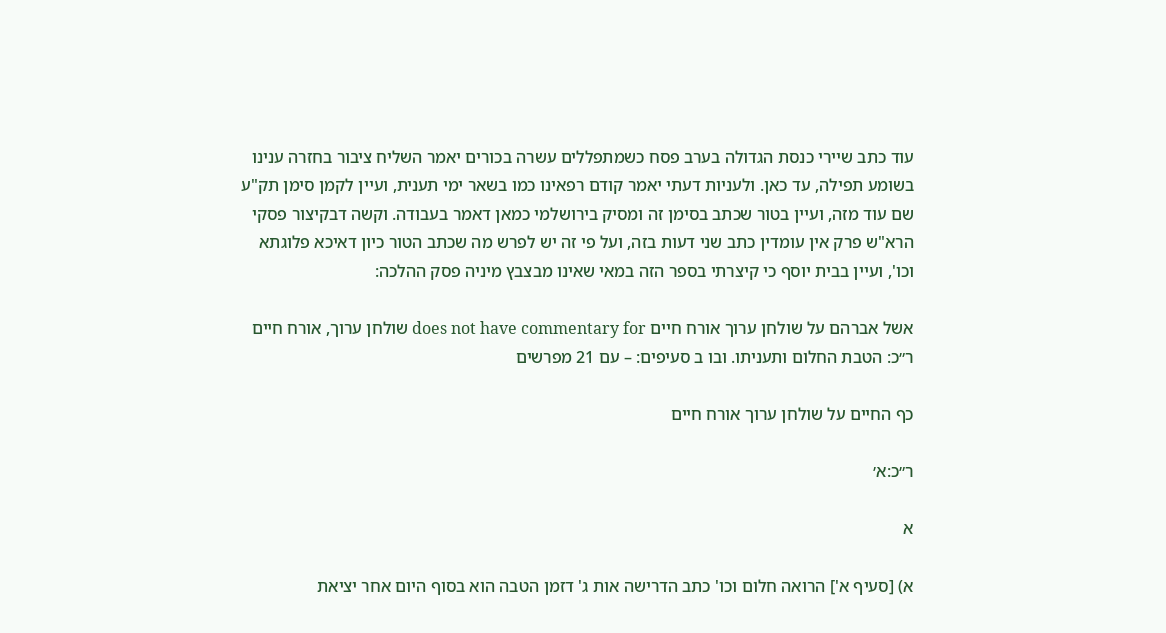עוד כתב שיירי כנסת הגדולה בערב פסח כשמתפללים עשרה בכורים יאמר השליח ציבור בחזרה ענינו בשומע תפילה, עד כאן. ולעניות דעתי יאמר קודם רפאינו כמו בשאר ימי תענית, ועיין לקמן סימן תק"ע שם עוד מזה, ועיין בטור שכתב בסימן זה ומסיק בירושלמי כמאן דאמר בעבודה. וקשה דבקיצור פסקי הרא"ש פרק אין עומדין כתב שני דעות בזה, ועל פי זה יש לפרש מה שכתב הטור כיון דאיכא פלוגתא וכו', ועיין בבית יוסף כי קיצרתי בספר הזה במאי שאינו מבצבץ מיניה פסק ההלכה:

אשל אברהם על שולחן ערוך אורח חיים does not have commentary for שולחן ערוך, אורח חיים ר״כ: הטבת החלום ותעניתו. ובו ב סעיפים: – עם 21 מפרשים

כף החיים על שולחן ערוך אורח חיים

ר״כ:א׳

א

א) [סעיף א'] הרואה חלום וכו' כתב הדרישה אות ג' דזמן הטבה הוא בסוף היום אחר יציאת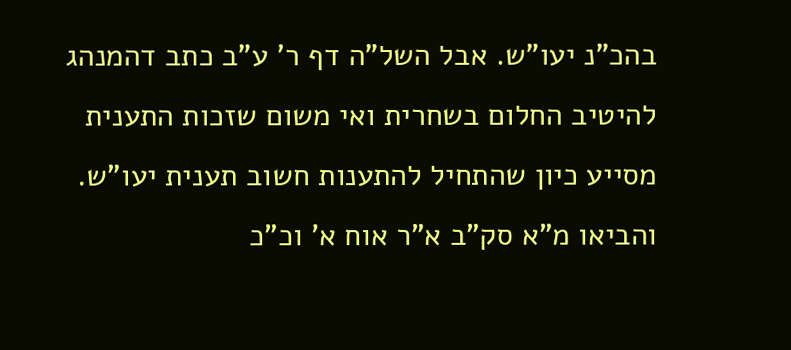בהכ"נ יעו"ש. אבל השל"ה דף ר' ע"ב כתב דהמנהג להיטיב החלום בשחרית ואי משום שזכות התענית מסייע כיון שהתחיל להתענות חשוב תענית יעו"ש. והביאו מ"א סק"ב א"ר אוח א' וכ"כ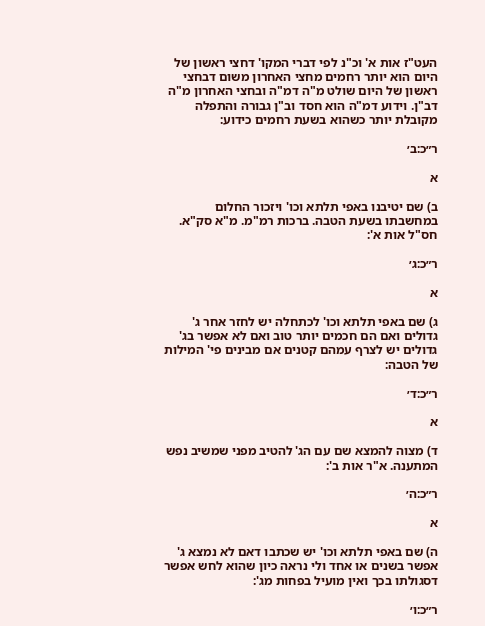העט"ז אות א' וכ"נ לפי דברי המקו' דחצי ראשון של היום הוא יותר רחמים מחצי האחרון משום דבחצי ראשון של היום שולט מ"ה דמ"ה ובחצי האחרון מ"ה דב"ן. וידוע דמ"ה הוא חסד וב"ן גבורה והתפלה מקובלת יותר כשהוא בשעת רחמים כידוע:

ר״כ:ב׳

א

ב) שם יטיבנו באפי תלתא וכו' ויזכור החלום במחשבתו בשעת הטבה. ברכות רמ"מ. מ"א סק"א. חס"ל אות א':

ר״כ:ג׳

א

ג) שם באפי תלתא וכו' לכתחלה יש לחזר אחר ג' גדולים ואם הם חכמים יותר טוב ואם לא אפשר בג' גדולים יש לצרף עמהם קטנים אם מבינים פי' המילות של הטבה:

ר״כ:ד׳

א

ד) מצוה להמצא שם עם הג' להטיב מפני שמשיב נפש המתענה. א"ר אות ב':

ר״כ:ה׳

א

ה) שם באפי תלתא וכו' יש שכתבו דאם לא נמצא ג' אפשר בשנים או אחד ולי נראה כיון שהוא לחש אפשר דסגולתו בכך ואין מועיל בפחות מג':

ר״כ:ו׳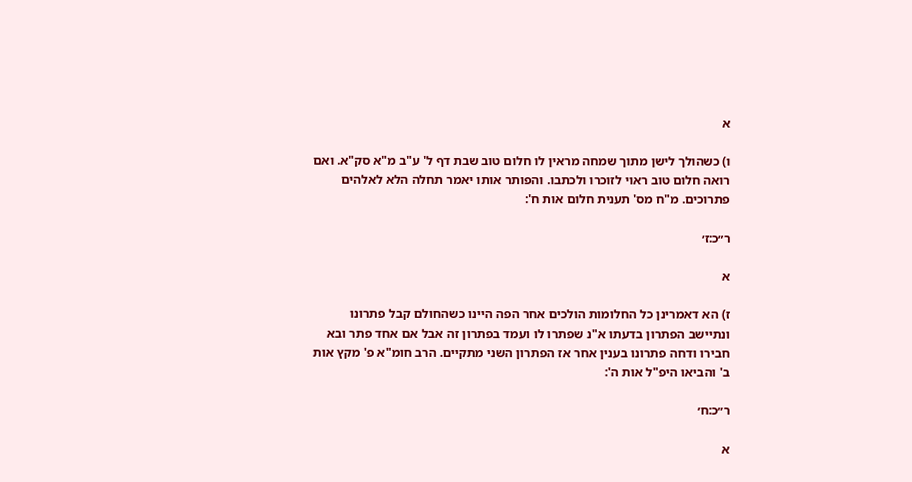א

ו) כשהולך לישן מתוך שמחה מראין לו חלום טוב שבת דף ל' ע"ב מ"א סק"א. ואם רואה חלום טוב ראוי לזוכרו ולכתבו. והפותר אותו יאמר תחלה הלא לאלהים פתרוכים. מ"ח מס' תענית חלום אות ח':

ר״כ:ז׳

א

ז) הא דאמרינן כל החלומות הולכים אחר הפה היינו כשהחולם קבל פתרונו ונתיישב הפתרון בדעתו א"נ שפתרו לו ועמד בפתרון זה אבל אם אחד פתר ובא חבירו ודחה פתרונו בענין אחר אז הפתרון השני מתקיים. הרב חומ"א פ' מקץ אות ב' והביאו היפ"ל אות ה':

ר״כ:ח׳

א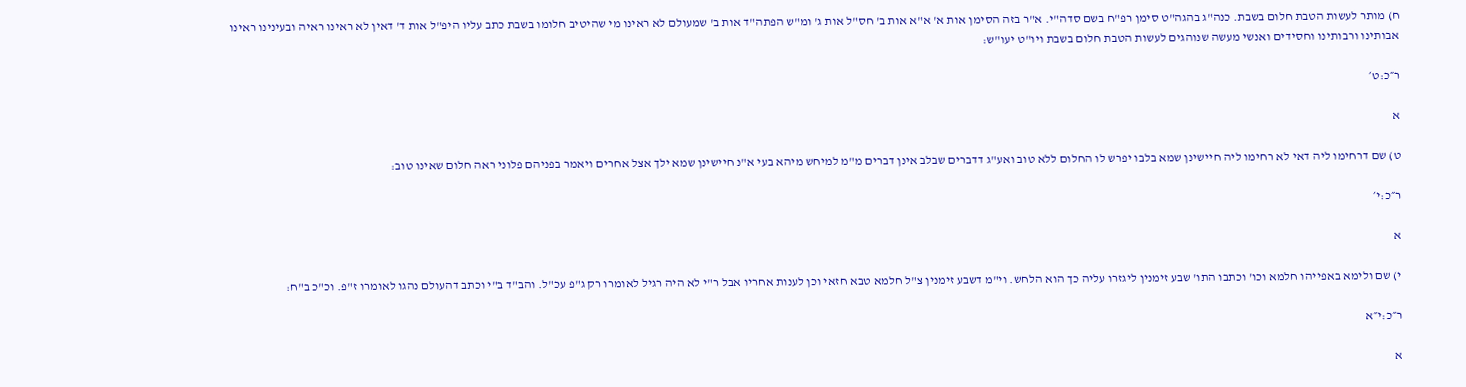ח) מותר לעשות הטבת חלום בשבת. כנה"ג בהגה"ט סימן רפ"ח בשם סדה"י. א"ר בזה הסימן אות א' א"א אות ב' חס"ל אות ג' ומ"ש הפתה"ד אות ב' שמעולם לא ראינו מי שהיטיב חלומו בשבת כתב עליו היפ"ל אות ד' דאין לא ראינו ראיה ובעינינו ראינו אבותינו ורבותינו וחסידים ואנשי מעשה שנוהגים לעשות הטבת חלום בשבת ויו"ט יעו"ש:

ר״כ:ט׳

א

ט) שם דרחימו ליה דאי לא רחימו ליה חיישינן שמא בלבו יפרש לו החלום ללא טוב ואע"ג דדברים שבלב אינן דברים מ"מ למיחש מיהא בעי א"נ חיישינן שמא ילך אצל אחרים ויאמר בפניהם פלוני ראה חלום שאינו טוב:

ר״כ:י׳

א

י) שם ולימא באפייהו חלמא וכו' וכתבו התו' שבע זימנין ליגזרו עליה כך הוא הלחש. וי"מ דשבע זימנין צ"ל חלמא טבא חזאי וכן לענות אחריו אבל ר"י לא היה רגיל לאומרו רק ג"פ עכ"ל. והב"ד ב"י וכתב דהעולם נהגו לאומרו ז"פ. וכ"כ ב"ח:

ר״כ:י״א

א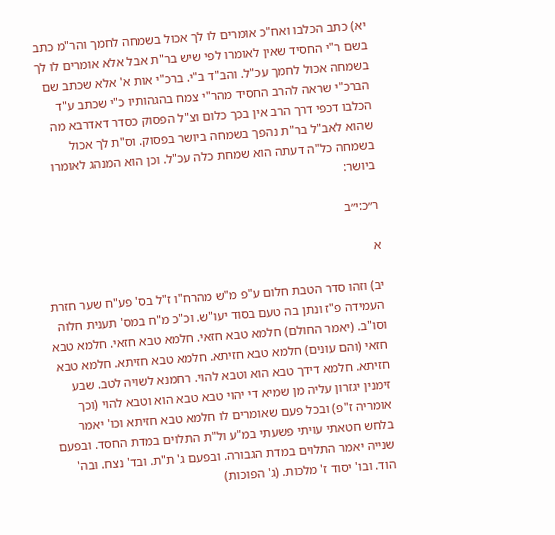יא) כתב הכלבו ואח"כ אומרים לו לך אכול בשמחה לחמך והר"מ כתב בשם ר"י החסיד שאין לאומרו לפי שיש בר"ת אבל אלא אומרים לו לך בשמחה אכול לחמך עכ"ל. והב"ד ב"י. ברכ"י אות א' אלא שכתב שם הברכ"י שראה להרב החסיד מהר"י צמח בהגהותיו כ"י שכתב ע"ד הכלבו דכפי דרך הרב אין בכך כלום וצ"ל הפסוק כסדר דאדרבא מה שהוא לאב"ל בר"ת נהפך בשמחה ביושר בפסוק. וס"ת לך אכול בשמחה כל"ה דעתה הוא שמחת כלה עכ"ל. וכן הוא המנהג לאומרו ביושר:

ר״כ:י״ב

א

יב) וזהו סדר הטבת חלום ע"פ מ"ש מהרח"ו ז"ל בס' פע"ח שער חזרת העמידה פ"ז ונתן בה טעם בסוד יעו"ש. וכ"כ מ"ח במס' תענית חלוה וסו"ב. (יאמר החולם) חלמא טבא חזאי. חלמא טבא חזאי. חלמא טבא חזאי (והם עונים) חלמא טבא חזיתא. חלמא טבא חזיתא. חלמא טבא חזיתא. חלמא דידך טבא הוא וטבא להוי. רחמנא לשויה לטב. שבע זימנין יגזרון עליה מן שמיא די יהוי טבא טבא הוא וטבא להוי (וכך אומריה ז"פ) ובכל פעם שאומרים לו חלמא טבא חזיתא וכו' יאמר בלחש חטאתי עויתי פשעתי במ"ע ול"ת התלוים במדת החסד. ובפעם שנייה יאמר התלוים במדת הגבורה. ובפעם ג' ת"ת. ובד' נצח. ובה' הוד. ובו' יסוד ז' מלכות. (ג' הפוכות)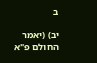ב

יב) (יאמר החולם פ"א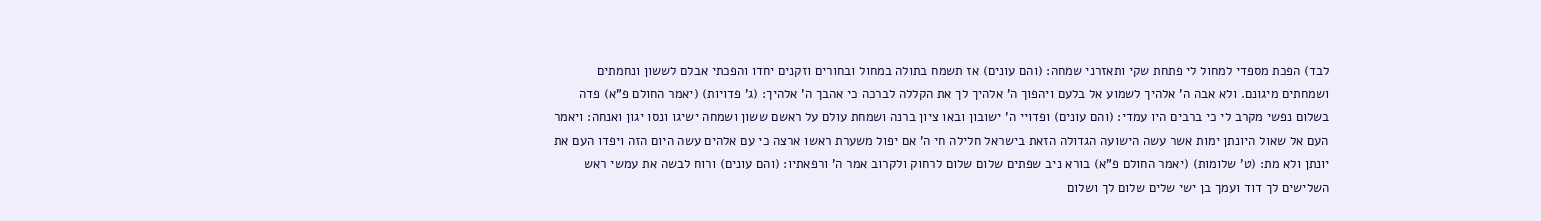לבד) הפכת מספדי למחול לי פתחת שקי ותאזרני שמחה: (והם עונים) אז תשמח בתולה במחול ובחורים וזקנים יחדו והפכתי אבלם לששון ונחמתים ושמחתים מיגונם. ולא אבה ה' אלהיך לשמוע אל בלעם ויהפוך ה' אלהיך לך את הקללה לברכה כי אהבך ה' אלהיך: (ג' פדויות) (יאמר החולם פ"א) פדה בשלום נפשי מקרב לי כי ברבים היו עמדי: (והם עונים) ופדויי ה' ישובון ובאו ציון ברנה ושמחת עולם על ראשם ששון ושמחה ישיגו ונסו יגון ואנחה: ויאמר העם אל שאול היונתן ימות אשר עשה הישועה הגדולה הזאת בישראל חלילה חי ה' אם יפול משערת ראשו ארצה כי עם אלהים עשה היום הזה ויפדו העם את יונתן ולא מת: (ט' שלומות) (יאמר החולם פ"א) בורא ניב שפתים שלום שלום לרחוק ולקרוב אמר ה' ורפאתיו: (והם עונים) ורוח לבשה את עמשי ראש השלישים לך דוד ועמך בן ישי שלים שלום לך ושלום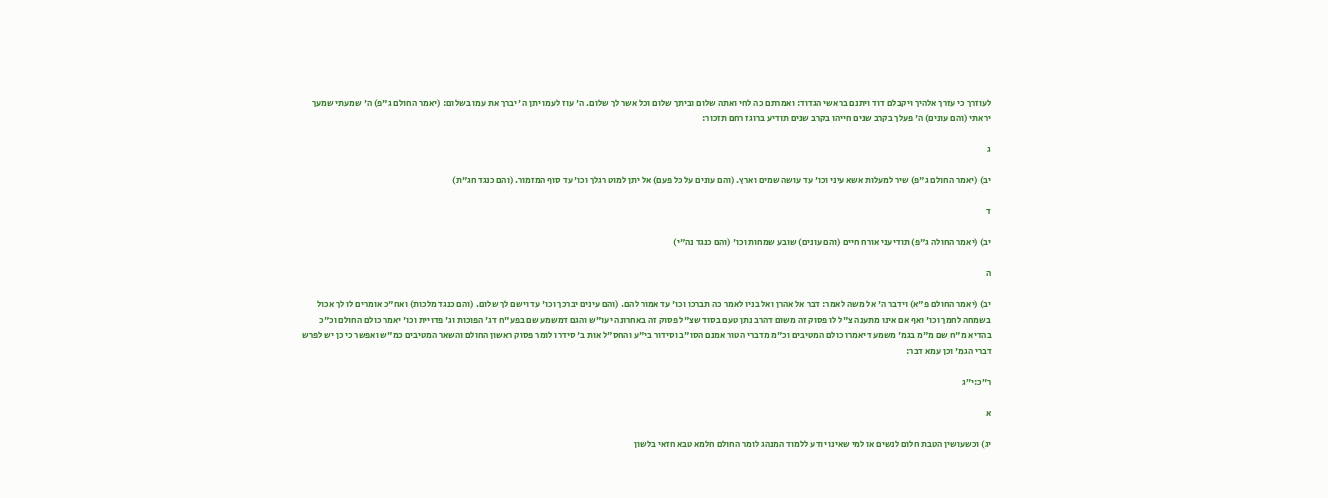לעוזרך כי עזרך אלהיך ויקבלם דוד ויתנם בראשי הגדוד: ואמרתם כה לחי ואתה שלום וביתך שלום וכל אשר לך שלום. ה' עוז לעמו יתן ה' יברך את עמו בשלום: (יאמר החולם ג"פ) ה' שמעתי שמעך יראתי (והם עונים) ה' פעלך בקרב שנים חייהו בקרב שנים תודיע ברוגז רחם תזכור:

ג

יב) (יאמר החולם ג"פ) שיר למעלות אשא עיני וכו' עד עושה שמים וארץ. (והם עונים על כל פעם) אל יתן למוט רגלך וכו' עד סוף המזמור. (והם כנגד חג"ת)

ד

יב) (יאמר החולה ג"פ) תודיעני אורח חיים (והם עונים) שובע שמחות וכו' (והם כנגד נה"י)

ה

יב) (יאמר החולם פ"א) וידבר ה' אל משה לאמר: דבר אל אהרן ואל בניו לאמר כה תברכו וכו' עד אמור להם. (והם עינים יברכך וכו' עד וישם לך שלום. (והם כנגד מלכות) ואח"כ אומרים לו לך אכול בשמחה לחמך וכו' ואף אם אינו מתענה צ"ל לו פסוק זה משום דהרב נתן טעם בסוד שצ"ל פסוק זה באחרונה יעו"ש והגם דמשמע שם בפע"ח דג' הפוכות וג' פדויית וכו' יאמר כולם החולם וכ"כ בהדיא מ"ח שם מ"מ בגמ' משמע דיאמרו כולם המטיבים וכ"מ מדברי הטור אמנם הסו"ב וסידור בי"ע והחס"ל אות ב' סידרו לומר פסוק ראשון החולם והשאר המטיבים כמ"ש ואפשר כי כן יש לפרש דברי הגמ' וכן עמא דבר:

ר״כ:י״ג

א

יג) וכשעושין הטבת חלום לנשים או למי שאינו יודע ללמוד המנהג לומר החולם חלמא טבא חזאי בלשון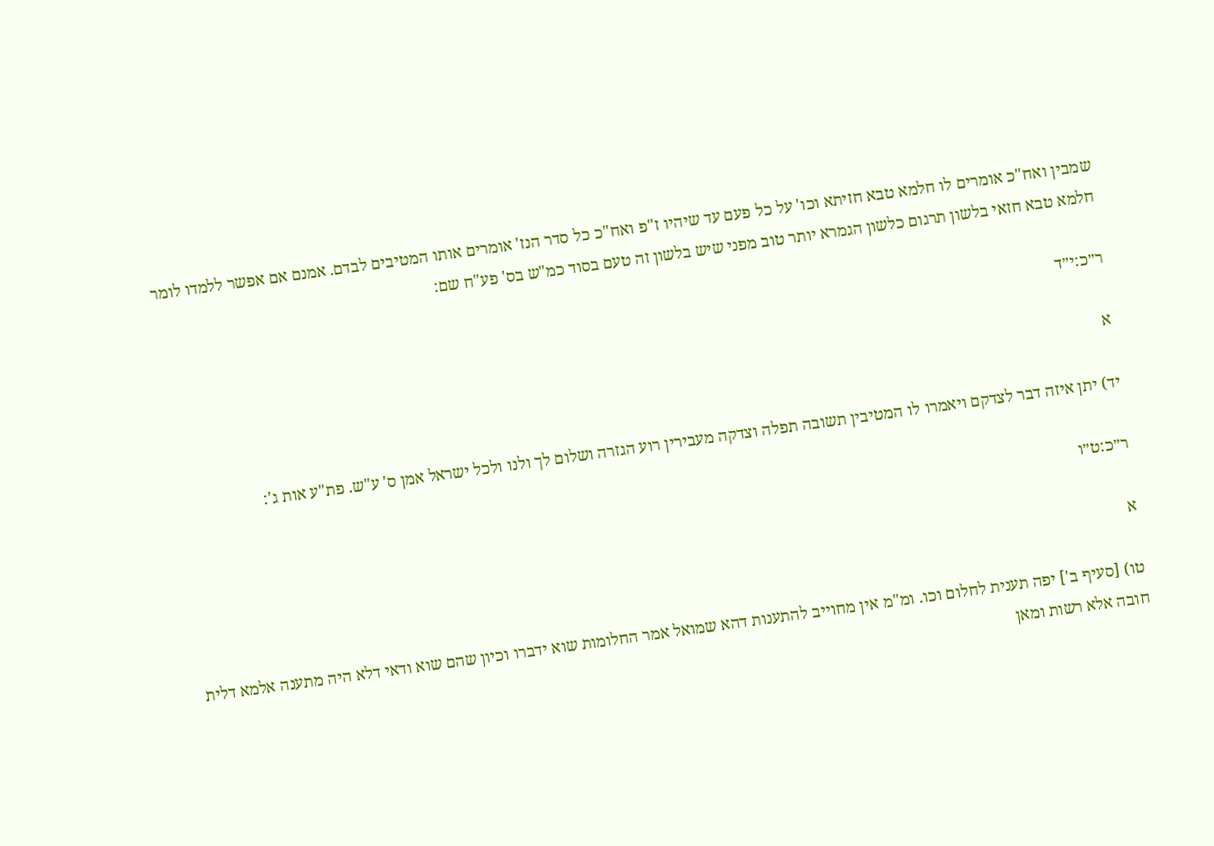שמבין ואח"כ אומרים לו חלמא טבא חזיתא וכו' על כל פעם עד שיהיו ז"פ ואח"כ כל סדר הנז' אומרים אותו המטיבים לבדם. אמנם אם אפשר ללמדו לומר חלמא טבא חזאי בלשון תרגום כלשון הגמרא יותר טוב מפני שיש בלשון זה טעם בסוד כמ"ש בס' פע"ח שם:

ר״כ:י״ד

א

יד) יתן איזה דבר לצדקם ויאמרו לו המטיבין תשובה תפלה וצדקה מעבירין רוע הגזרה ושלום לך ולנו ולכל ישראל אמן ס' ע"ש. פת"ע אות ג':

ר״כ:ט״ו

א

טו) [סעיף ב'] יפה תענית לחלום וכו. ומ"מ אין מחוייב להתענות דהא שמואל אמר החלומות שוא ידברו וכיון שהם שוא ודאי דלא היה מתענה אלמא דלית חובה אלא רשות ומאן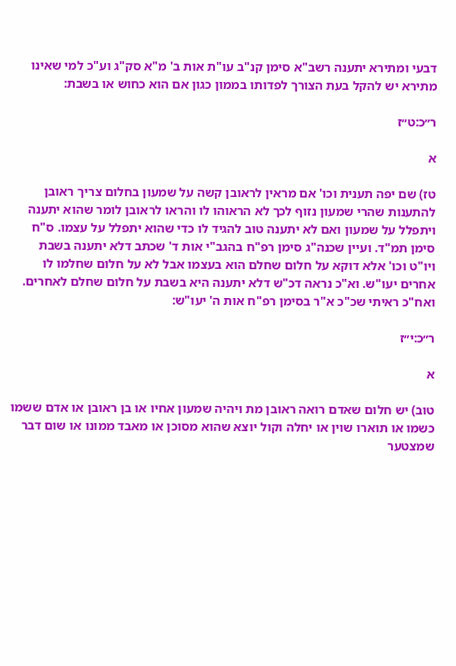דבעי ומתירא יתענה רשב"א סימן קנ"ב עו"ת אות ב' מ"א סק"ג וע"כ למי שאינו מתירא יש להקל בעת הצורך לפדותו בממון כגון אם הוא כחוש או בשבת:

ר״כ:ט״ז

א

טז) שם יפה תענית וכו' אם מראין לראובן קשה על שמעון בחלום צריך ראובן להתענות שהרי שמעון נזוף לכך לא הראוהו לו והראו לראובן לומר שהוא יתענה ויתפלל על שמעון ואם לא יתענה טוב להגיד לו כדי שהוא יתפלל על עצמו. ס"ח סימן תמ"ד. ועיין שכנה"ג סימן רפ"ח בהגב"י אות ד' שכתב דלא יתענה בשבת ויו"ט וכו' אלא דוקא על חלום שחלם הוא בעצמו אבל לא על חלום שחלמו לו אחרים יעו"ש. וא"כ נראה דכ"ש דלא יתענה היא בשבת על חלום שחלם לאחרים. ואח"כ ראיתי שכ"כ א"ר בסימן רפ"ח אות ה' יעו"ש:

ר״כ:י״ז

א

טוב) יש חלום שאדם רואה ראובן מת ויהיה שמעון אחיו או בן ראובן או אדם ששמו כשמו או תוארו שוין או יחלה וקול יוצא שהוא מסוכן או מאבד ממונו או שום דבר שמצטער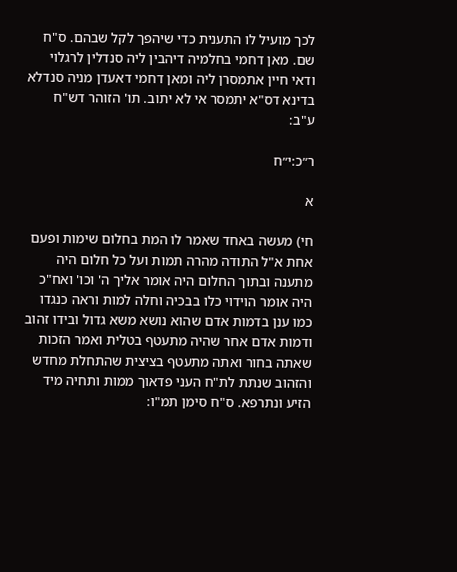לכך מועיל לו התענית כדי שיהפך לקל שבהם. ס"ח שם. מאן דחמי בחלמיה דיהבין ליה סנדלין לרגלוי ודאי חיין אתמסרן ליה ומאן דחמי דאעדן מניה סנדלא בדינא דס"א יתמסר אי לא יתוב. תו' הזוהר דש"ח ע"ב:

ר״כ:י״ח

א

חי) מעשה באחד שאמר לו המת בחלום שימות ופעם אחת א"ל התודה מהרה תמות ועל כל חלום היה מתענה ובתוך החלום היה אומר אליך ה' וכו' ואח"כ היה אומר הוידוי כלו בבכיה וחלה למות וראה כנגדו כמו ענן בדמות אדם שהוא נושא משא גדול ובידו זהוב ודמות אדם אחר שהיה מתעטף בטלית ואמר הזכות שאתה בחור ואתה מתעטף בציצית שהתחלת מחדש והזהוב שנתת לת"ח העני פדאוך ממות ותחיה מיד הזיע ונתרפא. ס"ח סימן תמ"ו: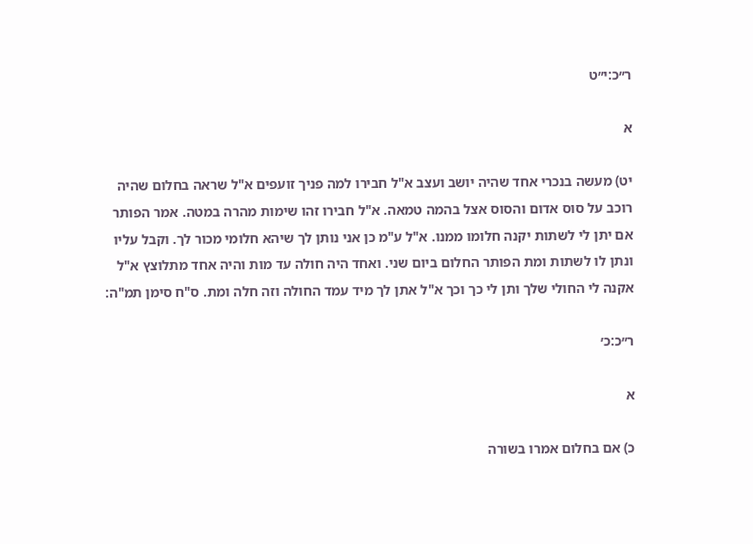ר״כ:י״ט

א

יט) מעשה בנכרי אחד שהיה יושב ועצב א"ל חבירו למה פניך זועפים א"ל שראה בחלום שהיה רוכב על סוס אדום והסוס אצל בהמה טמאה. א"ל חבירו זהו שימות מהרה במטה. אמר הפותר אם יתן לי לשתות יקנה חלומו ממנו. א"ל ע"מ כן אני נותן לך שיהא חלומי מכור לך. וקבל עליו ונתן לו לשתות ומת הפותר החלום ביום שני. ואחד היה חולה עד מות והיה אחד מתלוצץ א"ל אקנה לי החולי שלך ותן לי כך וכך א"ל אתן לך מיד עמד החולה וזה חלה ומת. ס"ח סימן תמ"ה:

ר״כ:כ׳

א

כ) אם בחלום אמרו בשורה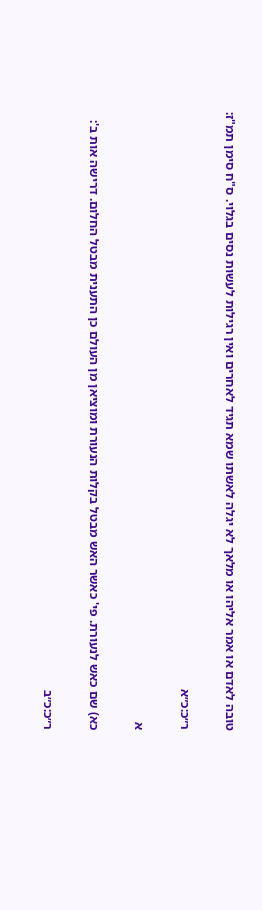טובה לאדם או אמר אליהו או מלאך לא יגלה לאשתו שמא תגיד לאחרים ואין רגילות לעשות נסים בגלוי. ס"ח סימן תמ"ז:

ר״כ:כ״א

א

כא) שם כאש לנעורת. פי' כאשר האש מבטל בקלות הנעורת ומוציאן מן העולם כן התענית מבטל החלום. דרישה אות ב':

ר״כ:כ״ב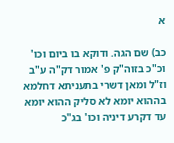א

כב) שם הגה. ודוקא בו ביום וכו' וכ"כ בזוה"ק פ' אמור דק"ה ע"ב וז"ל ומאן דשרי בתעניתא דחלמא בההוא יומא לא סליק ההוא יומא עד דקרע דיניה וכו' בג"כ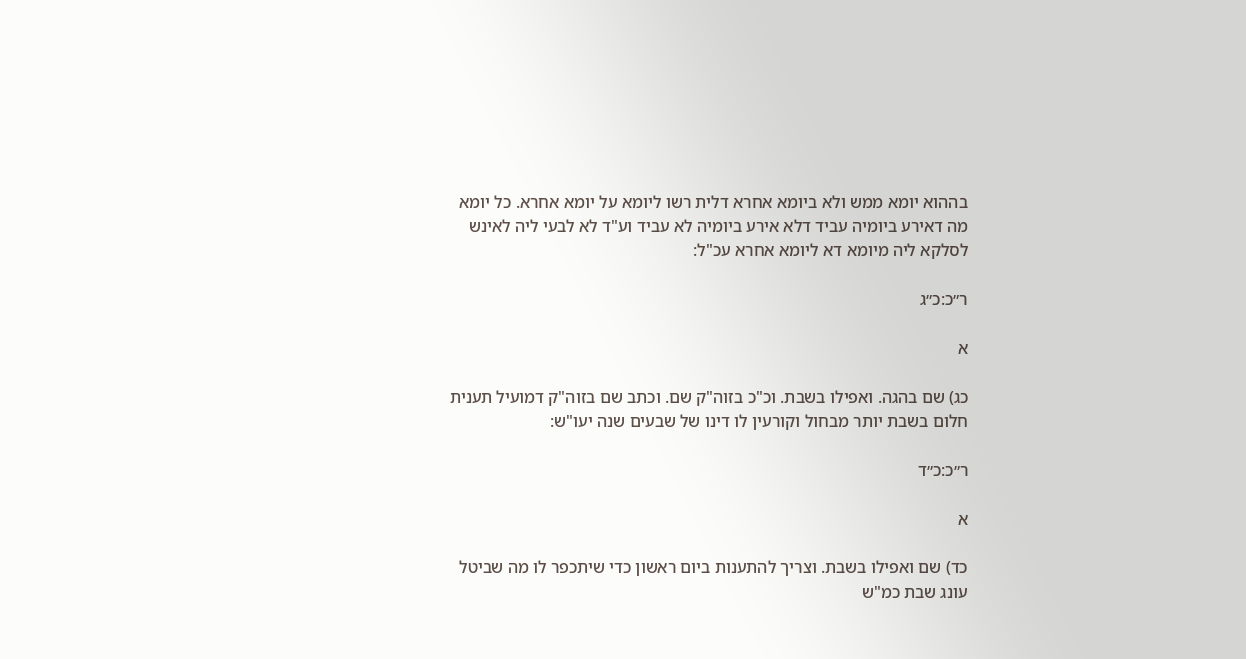בההוא יומא ממש ולא ביומא אחרא דלית רשו ליומא על יומא אחרא. כל יומא מה דאירע ביומיה עביד דלא אירע ביומיה לא עביד וע"ד לא לבעי ליה לאינש לסלקא ליה מיומא דא ליומא אחרא עכ"ל:

ר״כ:כ״ג

א

כג) שם בהגה. ואפילו בשבת. וכ"כ בזוה"ק שם. וכתב שם בזוה"ק דמועיל תענית חלום בשבת יותר מבחול וקורעין לו דינו של שבעים שנה יעו"ש:

ר״כ:כ״ד

א

כד) שם ואפילו בשבת. וצריך להתענות ביום ראשון כדי שיתכפר לו מה שביטל עונג שבת כמ"ש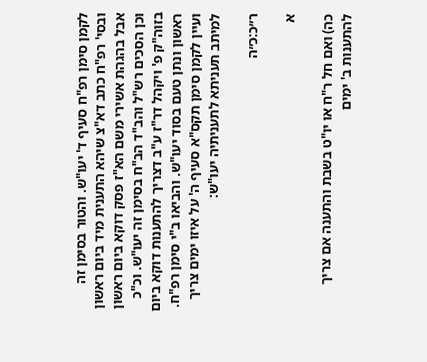לקמן סימן רפ"ח סעיף ד' יעו"ש. והטור בסימן זה ובסי' רפ"ח כתב דא"צ שיהא התענית מיד ביום ראשון אבל בהגהת אשירי משם הא"ז פסק דוקא ביום ראשון וכן הסכים רש"ל והב"ד הב"ח בסימן זה יעו"ש. וכ"כ בזוה"ק פ' ויקהל דר"ז ע"ב דצריך להתענות דוקא ביום ראשון ונתן טעם בסוד יעו"ש. והביאו ב"י סימן רפ"ח. ועיין לקמן סימן תקס"א סעיף ה' על איזו ימים צריך למיתב תעניתא לתעניתיה יעו"ש:

ר״כ:כ״ה

א

כה) ואם חל ר"ח או יו"ט בשבת והתענה אם צריך להתענות ב' ימים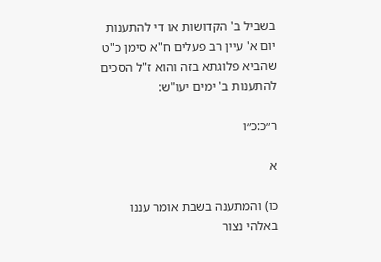בשביל ב' הקדושות או די להתענות יום א' עיין רב פעלים ח"א סימן כ"ט שהביא פלוגתא בזה והוא ז"ל הסכים להתענות ב' ימים יעו"ש:

ר״כ:כ״ו

א

כו) והמתענה בשבת אומר עננו באלהי נצור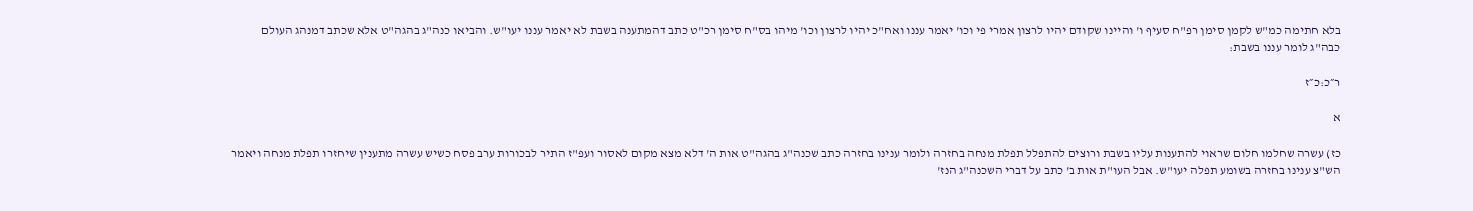בלא חתימה כמ"ש לקמן סימן רפ"ח סעיף ו' והיינו שקודם יהיו לרצון אמרי פי וכו' יאמר עננו ואח"כ יהיו לרצון וכו' מיהו בס"ח סימן רכ"ט כתב דהמתענה בשבת לא יאמר עננו יעו"ש. והביאו כנה"ג בהגה"ט אלא שכתב דמנהג העולם כבה"ג לומר עננו בשבת:

ר״כ:כ״ז

א

כז) עשרה שחלמו חלום שראוי להתענות עליו בשבת ורוצים להתפלל תפלת מנחה בחזרה ולומר ענינו בחזרה כתב שכנה"ג בהגה"ט אות ה' דלא מצא מקום לאסור ועפ"ז התיר לבכורות ערב פסח כשיש עשרה מתענין שיחזרו תפלת מנחה ויאמר הש"צ ענינו בחזרה בשומע תפלה יעו"ש. אבל העו"ת אות ב' כתב על דברי השכנה"ג הנז'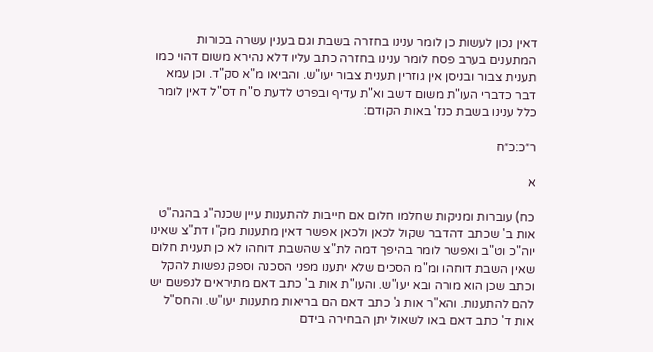דאין נכון לעשות כן לומר ענינו בחזרה בשבת וגם בענין עשרה בכורות המתענים בערב פסח לומר ענינו בחזרה כתב עליו דלא נהירא משום דהוי כמו תענית צבור ובניסן אין גוזרין תענית צבור יעו"ש. והביאו מ"א סק"ד. וכן עמא דבר כדברי העו"ת משום דשב וא"ת עדיף ובפרט לדעת ס"ח דס"ל דאין לומר כלל ענינו בשבת כנז' באות הקודם:

ר״כ:כ״ח

א

כח) עוברות ומניקות שחלמו חלום אם חייבות להתענות עיין שכנה"ג בהגה"ט אות ב' שכתב דהדבר שקול לכאן ולכאן אפשר דאין מתענות מק"ו דת"צ שאינו יוה"כ וט"ב ואפשר לומר בהיפך דמה לת"צ שהשבת דוחהו לא כן תענית חלום שאין השבת דוחהו ומ"מ הסכים שלא יתענו מפני הסכנה וספק נפשות להקל וכתב שכן הוא מורה ובא יעו"ש. והעו"ת אות ב' כתב דאם מתיראים לנפשם יש להם להתענות. והא"ר אות ג' כתב דאם הם בריאות מתענות יעו"ש. והחס"ל אות ד' כתב דאם באו לשאול יתן הבחירה בידם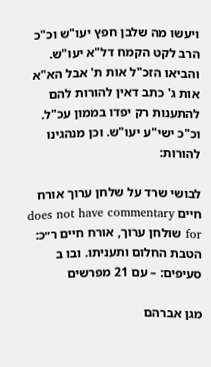ויעשו מה שלבן חפץ יעו"ש וכ"כ הרב לקט הקמח דל"א יעו"ש. והביאו הזכ"ל אות ת' אבל הא"א אות ג' כתב דאין להורות להם להתענות רק יפדו בממון עכ"ל. וכ"כ ישי"ע יעו"ש. וכן מנהגינו להורות:

לבושי שרד על שלחן ערוך אורח חיים does not have commentary for שולחן ערוך, אורח חיים ר״כ: הטבת החלום ותעניתו. ובו ב סעיפים: – עם 21 מפרשים

מגן אברהם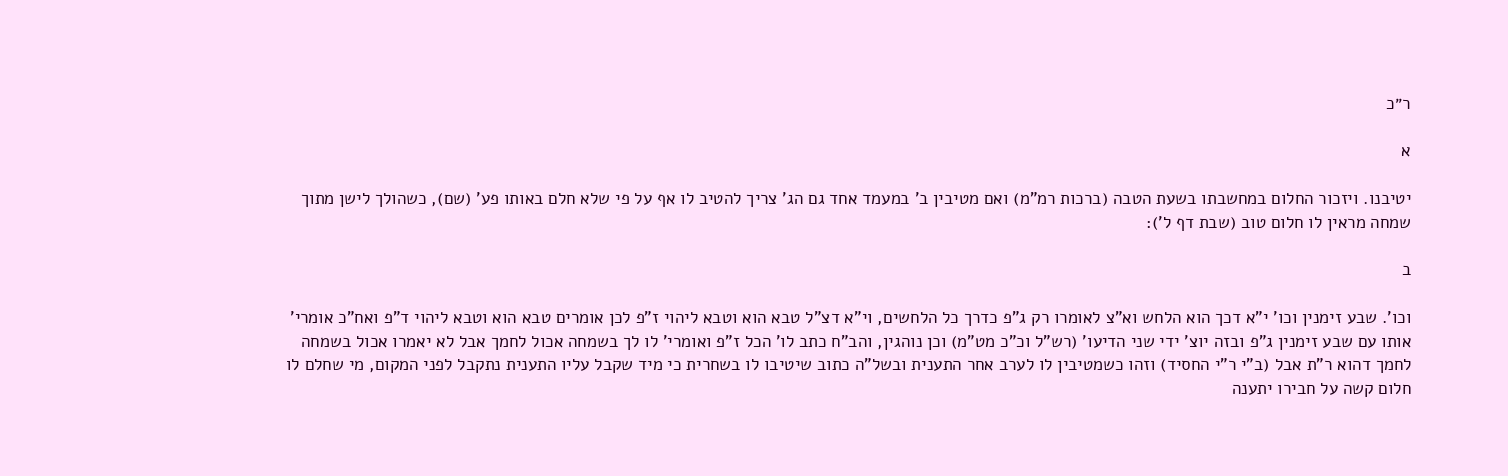ר״כ

א

יטיבנו. ויזכור החלום במחשבתו בשעת הטבה (ברכות רמ"מ) ואם מטיבין ב' במעמד אחד גם הג' צריך להטיב לו אף על פי שלא חלם באותו פע' (שם), כשהולך לישן מתוך שמחה מראין לו חלום טוב (שבת דף ל'):

ב

וכו'. שבע זימנין וכו' י"א דכך הוא הלחש וא"צ לאומרו רק ג"פ כדרך כל הלחשים, וי"א דצ"ל טבא הוא וטבא ליהוי ז"פ לכן אומרים טבא הוא וטבא ליהוי ד"פ ואח"כ אומרי' אותו עם שבע זימנין ג"פ ובזה יוצ' ידי שני הדיעו' (רש"ל וכ"כ מט"מ) וכן נוהגין, והב"ח כתב לו' הכל ז"פ ואומרי' לו לך בשמחה אכול לחמך אבל לא יאמרו אכול בשמחה לחמך דהוא ר"ת אבל (ב"י ר"י החסיד) וזהו כשמטיבין לו לערב אחר התענית ובשל"ה כתוב שיטיבו לו בשחרית כי מיד שקבל עליו התענית נתקבל לפני המקום, מי שחלם לו חלום קשה על חבירו יתענה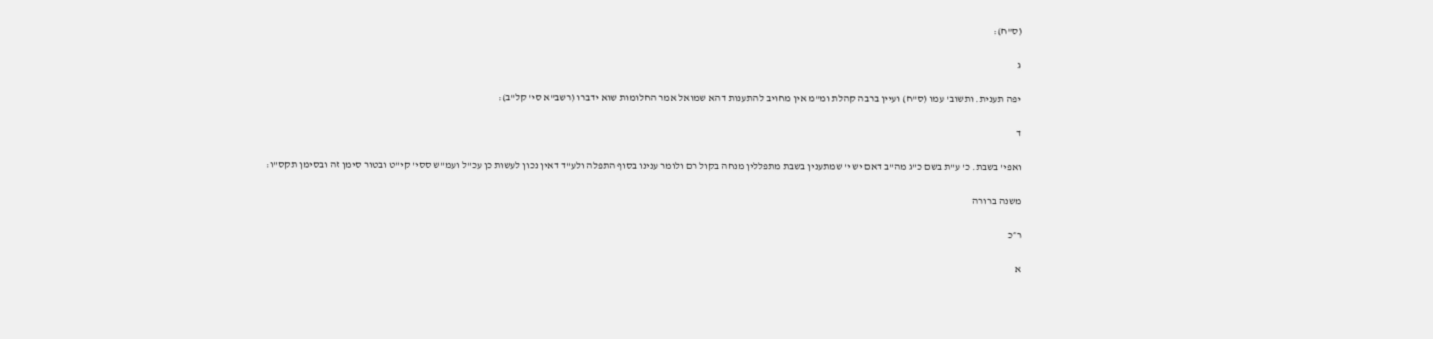(ס"ח):

ג

יפה תענית. ותשוב' עמו (ס"ח) ועיין ברבה קהלת ומ"מ אין מחויב להתענות דהא שמואל אמר החלומות שוא ידברו (רשב"א סי' קל"ב):

ד

ואפי' בשבת. כ' ע"ת בשם כ"ג מה"ב דאם יש י' שמתענין בשבת מתפללין מנחה בקול רם ולומר ענינו בסוף התפלה ולע"ד דאין נכון לעשות כן עכ"ל ועמ"ש ססי' קי"ט ובטור סימן זה ובסימן תקס"ו:

משנה ברורה

ר״כ

א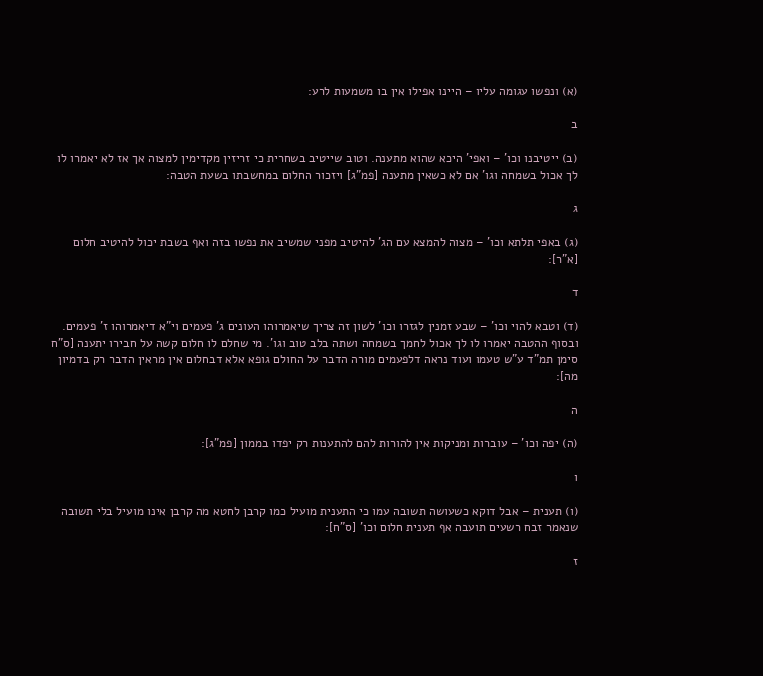(א) ונפשו עגומה עליו – היינו אפילו אין בו משמעות לרע:

ב

(ב) ייטיבנו וכו' – ואפי' היכא שהוא מתענה. וטוב שייטיב בשחרית כי זריזין מקדימין למצוה אך אז לא יאמרו לו לך אכול בשמחה וגו' אם לא כשאין מתענה [פמ"ג] ויזכור החלום במחשבתו בשעת הטבה:

ג

(ג) באפי תלתא וכו' – מצוה להמצא עם הג' להיטיב מפני שמשיב את נפשו בזה ואף בשבת יכול להיטיב חלום [א"ר]:

ד

(ד) וטבא להוי וכו' – שבע זמנין לגזרו וכו' לשון זה צריך שיאמרוהו העונים ג' פעמים וי"א דיאמרוהו ז' פעמים. ובסוף ההטבה יאמרו לו לך אכול לחמך בשמחה ושתה בלב טוב וגו'. מי שחלם לו חלום קשה על חבירו יתענה [ס"ח סימן תמ"ד ע"ש טעמו ועוד נראה דלפעמים מורה הדבר על החולם גופא אלא דבחלום אין מראין הדבר רק בדמיון מה]:

ה

(ה) יפה וכו' – עוברות ומניקות אין להורות להם להתענות רק יפדו בממון [פמ"ג]:

ו

(ו) תענית – אבל דוקא כשעושה תשובה עמו כי התענית מועיל כמו קרבן לחטא מה קרבן אינו מועיל בלי תשובה שנאמר זבח רשעים תועבה אף תענית חלום וכו' [ס"ח]:

ז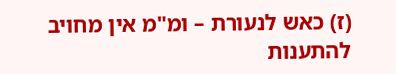(ז) כאש לנעורת – ומ"מ אין מחויב להתענות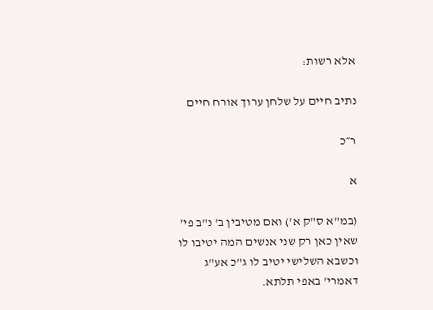אלא רשות:

נתיב חיים על שלחן ערוך אורח חיים

ר״כ

א

(במ"א ס"ק א') ואם מטיבין ב' נ"ב פי' שאין כאן רק שני אנשים המה יטיבו לו וכשבא השלישי יטיב לו ג"כ אע"ג דאמרי' באפי תלתא.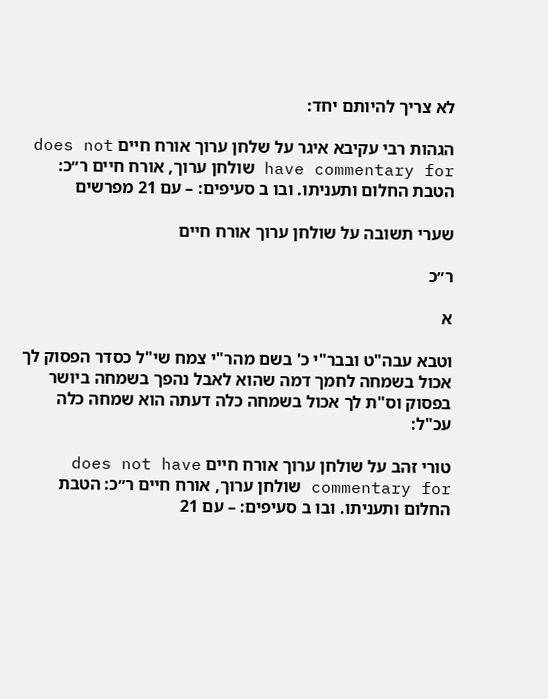לא צריך להיותם יחד:

הגהות רבי עקיבא איגר על שלחן ערוך אורח חיים does not have commentary for שולחן ערוך, אורח חיים ר״כ: הטבת החלום ותעניתו. ובו ב סעיפים: – עם 21 מפרשים

שערי תשובה על שולחן ערוך אורח חיים

ר״כ

א

וטבא עבה"ט ובבר"י כ' בשם מהר"י צמח שי"ל כסדר הפסוק לך אכול בשמחה לחמך דמה שהוא לאבל נהפך בשמחה ביושר בפסוק וס"ת לך אכול בשמחה כלה דעתה הוא שמחה כלה עכ"ל:

טורי זהב על שולחן ערוך אורח חיים does not have commentary for שולחן ערוך, אורח חיים ר״כ: הטבת החלום ותעניתו. ובו ב סעיפים: – עם 21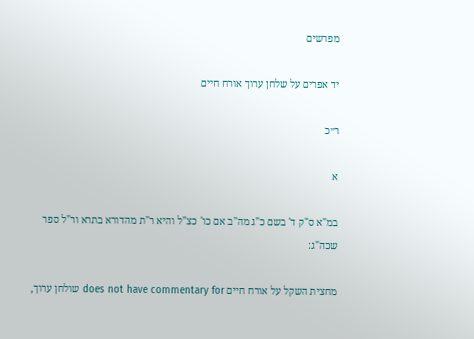מפרשים

יד אפרים על שלחן ערוך אורח חיים

ר״כ

א

במ"א ס"ק ד' בשם כ"ג מה"ב אם כו' כצ"ל והיא ר"ת מהדורא בתרא ור"ל ספר שכה"ג:

מחצית השקל על אורח חיים does not have commentary for שולחן ערוך,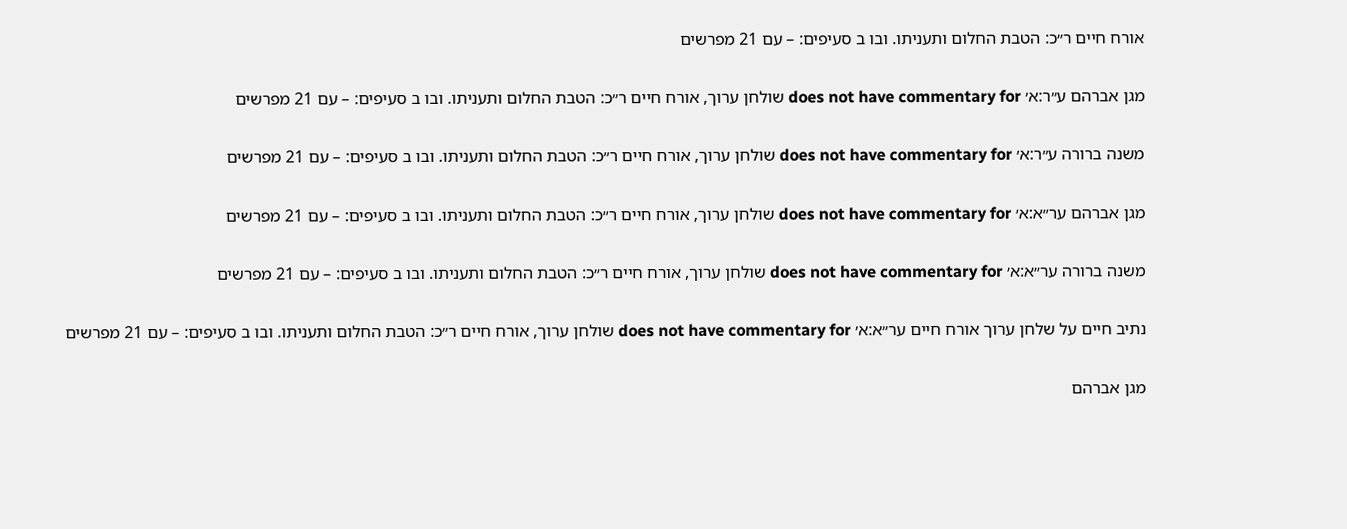אורח חיים ר״כ: הטבת החלום ותעניתו. ובו ב סעיפים: – עם 21 מפרשים

מגן אברהם ע״ר:א׳ does not have commentary for שולחן ערוך, אורח חיים ר״כ: הטבת החלום ותעניתו. ובו ב סעיפים: – עם 21 מפרשים

משנה ברורה ע״ר:א׳ does not have commentary for שולחן ערוך, אורח חיים ר״כ: הטבת החלום ותעניתו. ובו ב סעיפים: – עם 21 מפרשים

מגן אברהם ער״א:א׳ does not have commentary for שולחן ערוך, אורח חיים ר״כ: הטבת החלום ותעניתו. ובו ב סעיפים: – עם 21 מפרשים

משנה ברורה ער״א:א׳ does not have commentary for שולחן ערוך, אורח חיים ר״כ: הטבת החלום ותעניתו. ובו ב סעיפים: – עם 21 מפרשים

נתיב חיים על שלחן ערוך אורח חיים ער״א:א׳ does not have commentary for שולחן ערוך, אורח חיים ר״כ: הטבת החלום ותעניתו. ובו ב סעיפים: – עם 21 מפרשים

מגן אברהם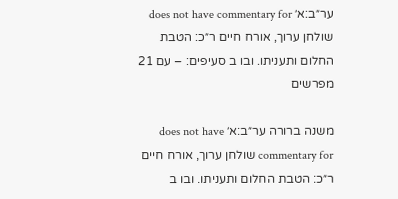ער״ב:א׳ does not have commentary for שולחן ערוך, אורח חיים ר״כ: הטבת החלום ותעניתו. ובו ב סעיפים: – עם 21 מפרשים

משנה ברורה ער״ב:א׳ does not have commentary for שולחן ערוך, אורח חיים ר״כ: הטבת החלום ותעניתו. ובו ב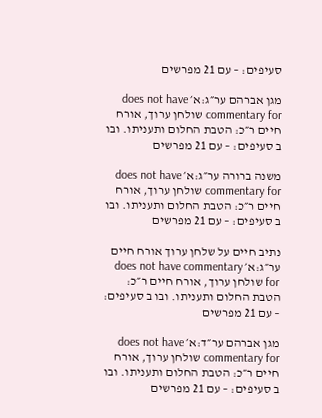סעיפים: – עם 21 מפרשים

מגן אברהם ער״ג:א׳ does not have commentary for שולחן ערוך, אורח חיים ר״כ: הטבת החלום ותעניתו. ובו ב סעיפים: – עם 21 מפרשים

משנה ברורה ער״ג:א׳ does not have commentary for שולחן ערוך, אורח חיים ר״כ: הטבת החלום ותעניתו. ובו ב סעיפים: – עם 21 מפרשים

נתיב חיים על שלחן ערוך אורח חיים ער״ג:א׳ does not have commentary for שולחן ערוך, אורח חיים ר״כ: הטבת החלום ותעניתו. ובו ב סעיפים: – עם 21 מפרשים

מגן אברהם ער״ד:א׳ does not have commentary for שולחן ערוך, אורח חיים ר״כ: הטבת החלום ותעניתו. ובו ב סעיפים: – עם 21 מפרשים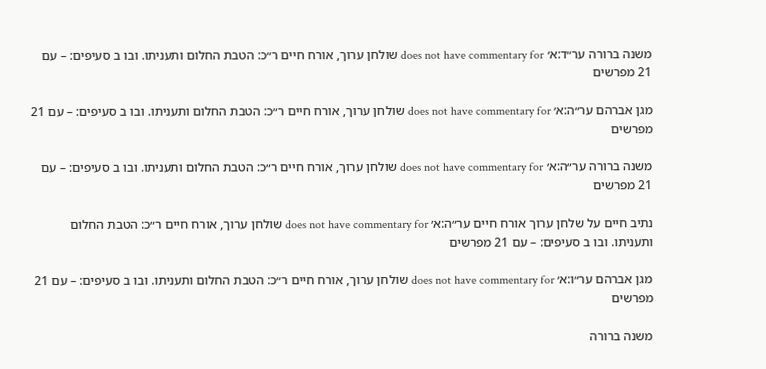משנה ברורה ער״ד:א׳ does not have commentary for שולחן ערוך, אורח חיים ר״כ: הטבת החלום ותעניתו. ובו ב סעיפים: – עם 21 מפרשים

מגן אברהם ער״ה:א׳ does not have commentary for שולחן ערוך, אורח חיים ר״כ: הטבת החלום ותעניתו. ובו ב סעיפים: – עם 21 מפרשים

משנה ברורה ער״ה:א׳ does not have commentary for שולחן ערוך, אורח חיים ר״כ: הטבת החלום ותעניתו. ובו ב סעיפים: – עם 21 מפרשים

נתיב חיים על שלחן ערוך אורח חיים ער״ה:א׳ does not have commentary for שולחן ערוך, אורח חיים ר״כ: הטבת החלום ותעניתו. ובו ב סעיפים: – עם 21 מפרשים

מגן אברהם ער״ו:א׳ does not have commentary for שולחן ערוך, אורח חיים ר״כ: הטבת החלום ותעניתו. ובו ב סעיפים: – עם 21 מפרשים

משנה ברורה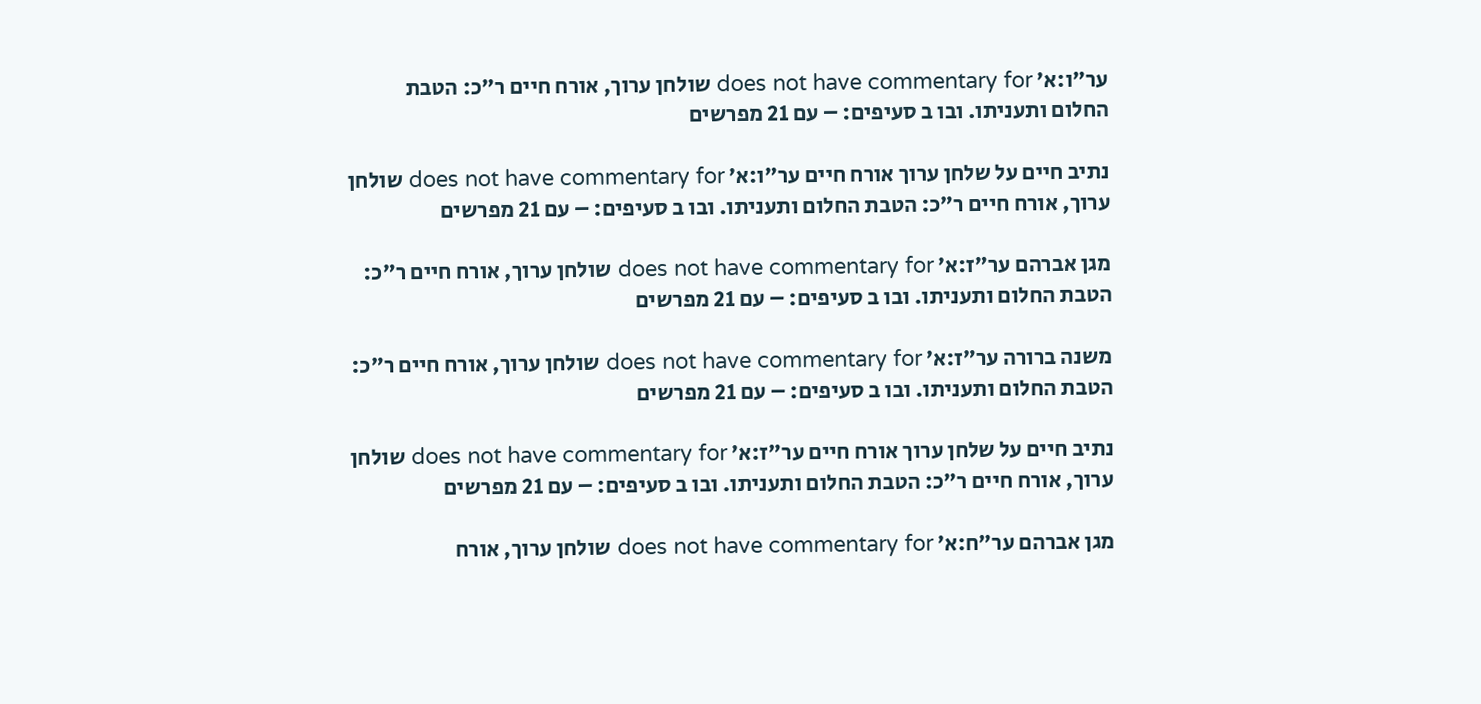ער״ו:א׳ does not have commentary for שולחן ערוך, אורח חיים ר״כ: הטבת החלום ותעניתו. ובו ב סעיפים: – עם 21 מפרשים

נתיב חיים על שלחן ערוך אורח חיים ער״ו:א׳ does not have commentary for שולחן ערוך, אורח חיים ר״כ: הטבת החלום ותעניתו. ובו ב סעיפים: – עם 21 מפרשים

מגן אברהם ער״ז:א׳ does not have commentary for שולחן ערוך, אורח חיים ר״כ: הטבת החלום ותעניתו. ובו ב סעיפים: – עם 21 מפרשים

משנה ברורה ער״ז:א׳ does not have commentary for שולחן ערוך, אורח חיים ר״כ: הטבת החלום ותעניתו. ובו ב סעיפים: – עם 21 מפרשים

נתיב חיים על שלחן ערוך אורח חיים ער״ז:א׳ does not have commentary for שולחן ערוך, אורח חיים ר״כ: הטבת החלום ותעניתו. ובו ב סעיפים: – עם 21 מפרשים

מגן אברהם ער״ח:א׳ does not have commentary for שולחן ערוך, אורח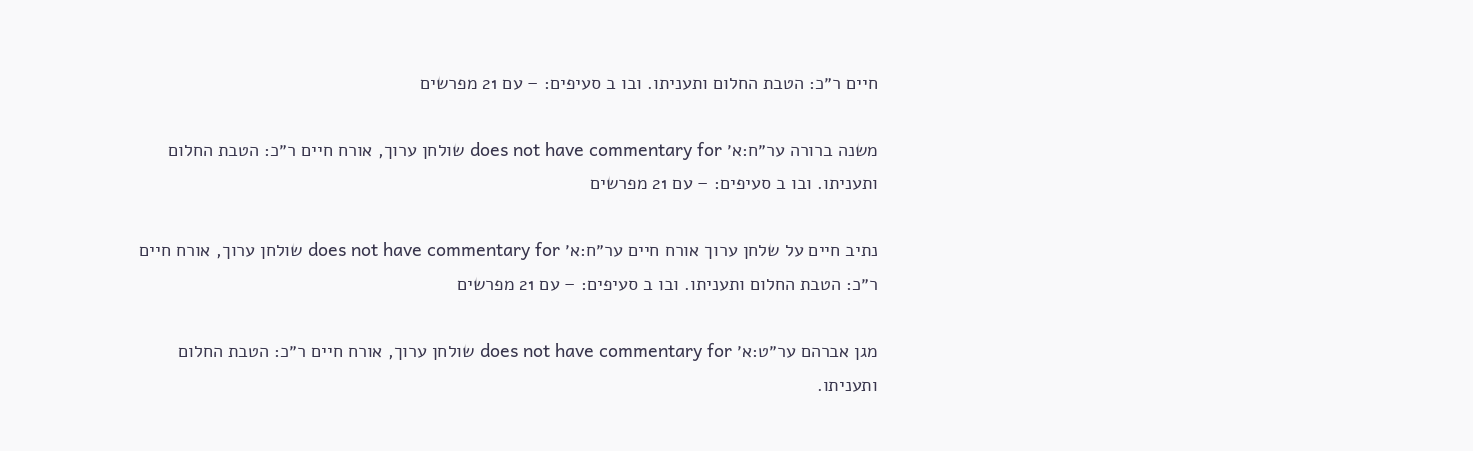חיים ר״כ: הטבת החלום ותעניתו. ובו ב סעיפים: – עם 21 מפרשים

משנה ברורה ער״ח:א׳ does not have commentary for שולחן ערוך, אורח חיים ר״כ: הטבת החלום ותעניתו. ובו ב סעיפים: – עם 21 מפרשים

נתיב חיים על שלחן ערוך אורח חיים ער״ח:א׳ does not have commentary for שולחן ערוך, אורח חיים ר״כ: הטבת החלום ותעניתו. ובו ב סעיפים: – עם 21 מפרשים

מגן אברהם ער״ט:א׳ does not have commentary for שולחן ערוך, אורח חיים ר״כ: הטבת החלום ותעניתו.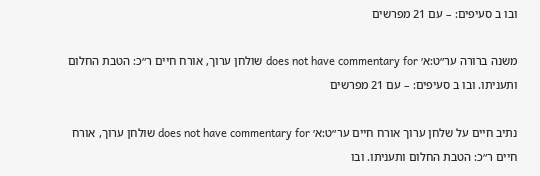ובו ב סעיפים: – עם 21 מפרשים

משנה ברורה ער״ט:א׳ does not have commentary for שולחן ערוך, אורח חיים ר״כ: הטבת החלום ותעניתו. ובו ב סעיפים: – עם 21 מפרשים

נתיב חיים על שלחן ערוך אורח חיים ער״ט:א׳ does not have commentary for שולחן ערוך, אורח חיים ר״כ: הטבת החלום ותעניתו. ובו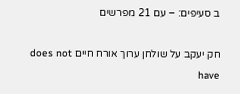ב סעיפים: – עם 21 מפרשים

חק יעקב על שולחן ערוך אורח חיים does not have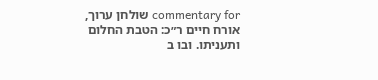commentary for שולחן ערוך, אורח חיים ר״כ: הטבת החלום ותעניתו. ובו ב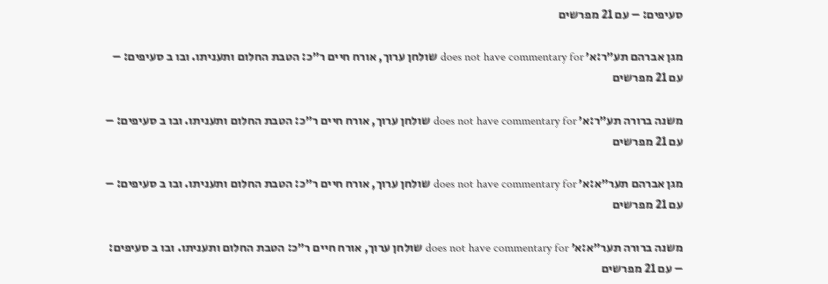סעיפים: – עם 21 מפרשים

מגן אברהם תע״ר:א׳ does not have commentary for שולחן ערוך, אורח חיים ר״כ: הטבת החלום ותעניתו. ובו ב סעיפים: – עם 21 מפרשים

משנה ברורה תע״ר:א׳ does not have commentary for שולחן ערוך, אורח חיים ר״כ: הטבת החלום ותעניתו. ובו ב סעיפים: – עם 21 מפרשים

מגן אברהם תער״א:א׳ does not have commentary for שולחן ערוך, אורח חיים ר״כ: הטבת החלום ותעניתו. ובו ב סעיפים: – עם 21 מפרשים

משנה ברורה תער״א:א׳ does not have commentary for שולחן ערוך, אורח חיים ר״כ: הטבת החלום ותעניתו. ובו ב סעיפים: – עם 21 מפרשים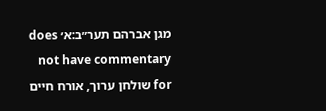מגן אברהם תער״ב:א׳ does not have commentary for שולחן ערוך, אורח חיים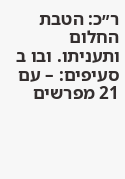ר״כ: הטבת החלום ותעניתו. ובו ב סעיפים: – עם 21 מפרשים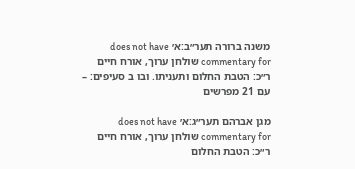משנה ברורה תער״ב:א׳ does not have commentary for שולחן ערוך, אורח חיים ר״כ: הטבת החלום ותעניתו. ובו ב סעיפים: – עם 21 מפרשים

מגן אברהם תער״ג:א׳ does not have commentary for שולחן ערוך, אורח חיים ר״כ: הטבת החלום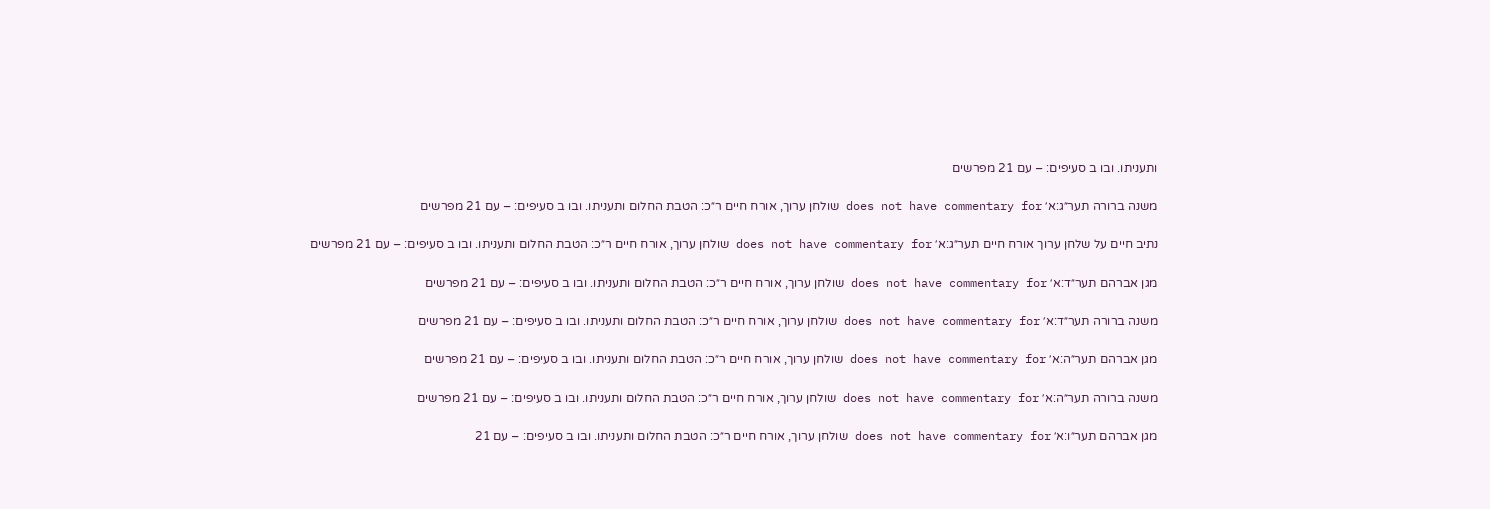ותעניתו. ובו ב סעיפים: – עם 21 מפרשים

משנה ברורה תער״ג:א׳ does not have commentary for שולחן ערוך, אורח חיים ר״כ: הטבת החלום ותעניתו. ובו ב סעיפים: – עם 21 מפרשים

נתיב חיים על שלחן ערוך אורח חיים תער״ג:א׳ does not have commentary for שולחן ערוך, אורח חיים ר״כ: הטבת החלום ותעניתו. ובו ב סעיפים: – עם 21 מפרשים

מגן אברהם תער״ד:א׳ does not have commentary for שולחן ערוך, אורח חיים ר״כ: הטבת החלום ותעניתו. ובו ב סעיפים: – עם 21 מפרשים

משנה ברורה תער״ד:א׳ does not have commentary for שולחן ערוך, אורח חיים ר״כ: הטבת החלום ותעניתו. ובו ב סעיפים: – עם 21 מפרשים

מגן אברהם תער״ה:א׳ does not have commentary for שולחן ערוך, אורח חיים ר״כ: הטבת החלום ותעניתו. ובו ב סעיפים: – עם 21 מפרשים

משנה ברורה תער״ה:א׳ does not have commentary for שולחן ערוך, אורח חיים ר״כ: הטבת החלום ותעניתו. ובו ב סעיפים: – עם 21 מפרשים

מגן אברהם תער״ו:א׳ does not have commentary for שולחן ערוך, אורח חיים ר״כ: הטבת החלום ותעניתו. ובו ב סעיפים: – עם 21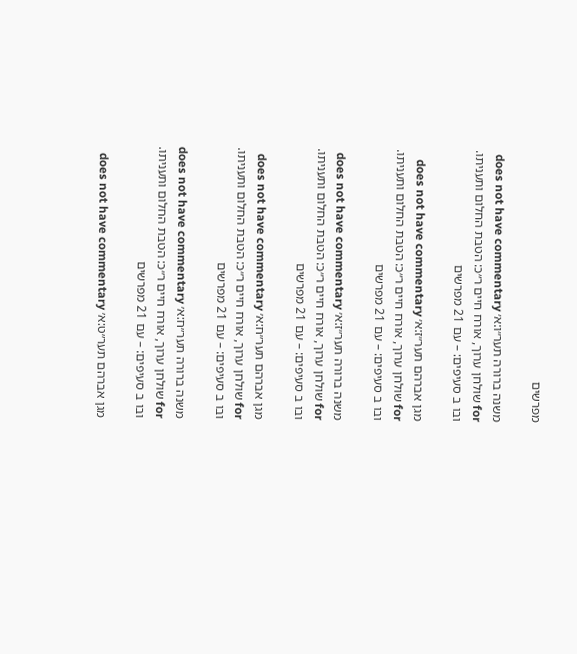מפרשים

משנה ברורה תער״ו:א׳ does not have commentary for שולחן ערוך, אורח חיים ר״כ: הטבת החלום ותעניתו. ובו ב סעיפים: – עם 21 מפרשים

מגן אברהם תער״ז:א׳ does not have commentary for שולחן ערוך, אורח חיים ר״כ: הטבת החלום ותעניתו. ובו ב סעיפים: – עם 21 מפרשים

משנה ברורה תער״ז:א׳ does not have commentary for שולחן ערוך, אורח חיים ר״כ: הטבת החלום ותעניתו. ובו ב סעיפים: – עם 21 מפרשים

מגן אברהם תער״ח:א׳ does not have commentary for שולחן ערוך, אורח חיים ר״כ: הטבת החלום ותעניתו. ובו ב סעיפים: – עם 21 מפרשים

משנה ברורה תער״ח:א׳ does not have commentary for שולחן ערוך, אורח חיים ר״כ: הטבת החלום ותעניתו. ובו ב סעיפים: – עם 21 מפרשים

מגן אברהם תער״ט:א׳ does not have commentary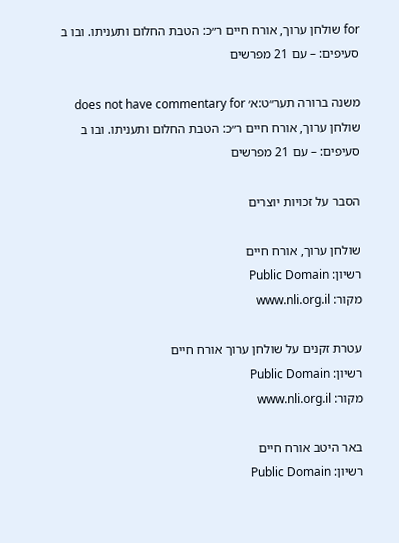for שולחן ערוך, אורח חיים ר״כ: הטבת החלום ותעניתו. ובו ב סעיפים: – עם 21 מפרשים

משנה ברורה תער״ט:א׳ does not have commentary for שולחן ערוך, אורח חיים ר״כ: הטבת החלום ותעניתו. ובו ב סעיפים: – עם 21 מפרשים

הסבר על זכויות יוצרים

שולחן ערוך, אורח חיים
רשיון: Public Domain
מקור: www.nli.org.il

עטרת זקנים על שולחן ערוך אורח חיים
רשיון: Public Domain
מקור: www.nli.org.il

באר היטב אורח חיים
רשיון: Public Domain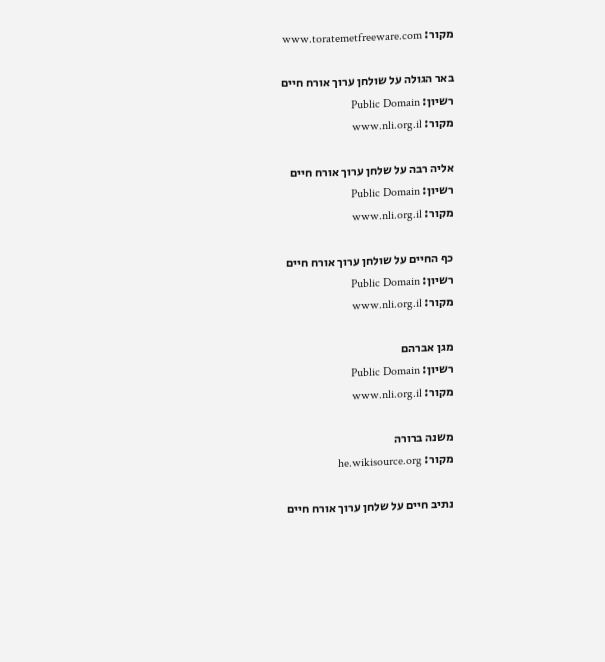מקור: www.toratemetfreeware.com

באר הגולה על שולחן ערוך אורח חיים
רשיון: Public Domain
מקור: www.nli.org.il

אליה רבה על שלחן ערוך אורח חיים
רשיון: Public Domain
מקור: www.nli.org.il

כף החיים על שולחן ערוך אורח חיים
רשיון: Public Domain
מקור: www.nli.org.il

מגן אברהם
רשיון: Public Domain
מקור: www.nli.org.il

משנה ברורה
מקור: he.wikisource.org

נתיב חיים על שלחן ערוך אורח חיים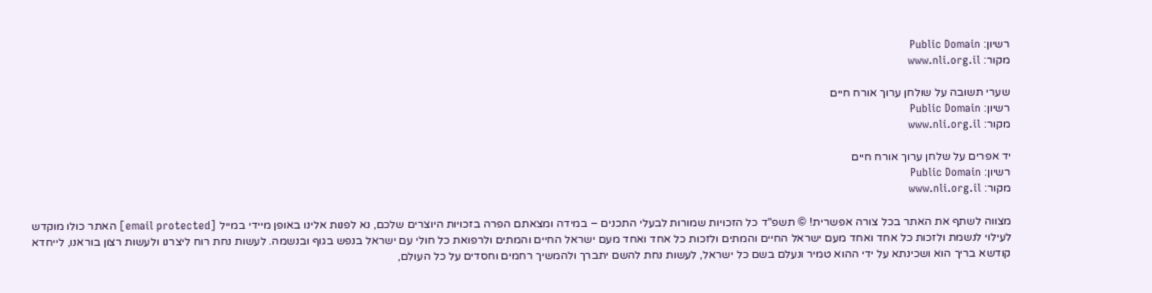רשיון: Public Domain
מקור: www.nli.org.il

שערי תשובה על שולחן ערוך אורח חיים
רשיון: Public Domain
מקור: www.nli.org.il

יד אפרים על שלחן ערוך אורח חיים
רשיון: Public Domain
מקור: www.nli.org.il

מצווה לשתף את האתר בכל צורה אפשרית! © תשפ"ד כל הזכויות שמורות לבעלי התכנים – במידה ומצאתם הפרה בזכויות היוצרים שלכם, נא לפנות אלינו באופן מיידי במייל [email protected] האתר כולו מוקדש לעילוי לנשמת ולזכות כל אחד ואחד מעם ישראל החיים והמתים ולזכות כל אחד ואחד מעם ישראל החיים והמתים ולרפואת כל חולי עם ישראל בנפש בגוף ובנשמה. לעשות נחת רוח ליצרנו ולעשות רצון בוראנו, לייחדא קודשא בריך הוא ושכינתא על ידי ההוא טמיר ונעלם בשם כל ישראל, לעשות נחת להשם יתברך ולהמשיך רחמים וחסדים על כל העולם,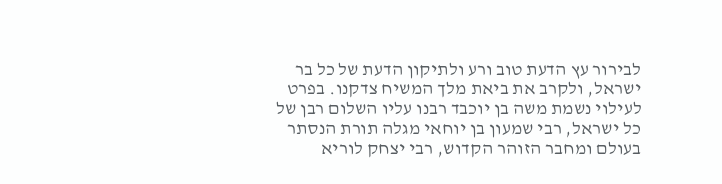לבירור עץ הדעת טוב ורע ולתיקון הדעת של כל בר ישראל, ולקרב את ביאת מלך המשיח צדקנו. בפרט לעילוי נשמת משה בן יוכבד רבנו עליו השלום רבן של כל ישראל, רבי שמעון בן יוחאי מגלה תורת הנסתר בעולם ומחבר הזוהר הקדוש, רבי יצחק לוריא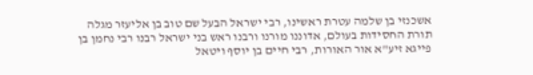אשכנזי בן שלמה עטרת ראשינו, רבי ישראל הבעל שם טוב בן אליעזר מגלה תורת החסידות בעולם, אדוננו מורנו ורבנו ראש בני ישראל רבנו רבי נחמן בן פייגא זיע"א אור האורות, רבי חיים בן יוסף ויטאל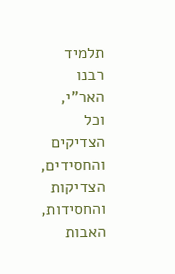תלמיד רבנו האר"י, וכל הצדיקים והחסידים, הצדיקות והחסידות, האבות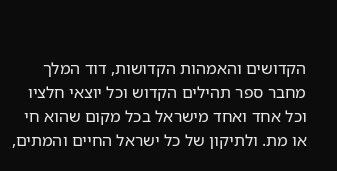הקדושים והאמהות הקדושות, דוד המלך מחבר ספר תהילים הקדוש וכל יוצאי חלציו וכל אחד ואחד מישראל בכל מקום שהוא חי או מת. ולתיקון של כל ישראל החיים והמתים,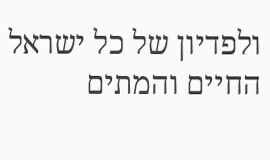ולפדיון של כל ישראל החיים והמתים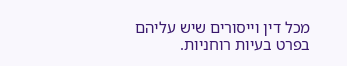מכל דין וייסורים שיש עליהם בפרט בעיות רוחניות.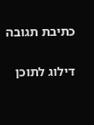כתיבת תגובה

דילוג לתוכן